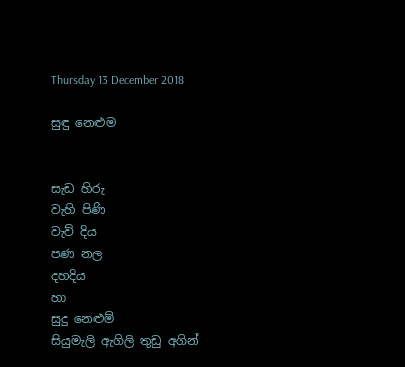Thursday 13 December 2018

සුඳු නෙළුම


සැඩ හිරු
වැහි පිණි
වැව් දිය
පණ නල
දහදිය
හා
සුදු නෙළුම්
සියුමැලි ඇගිලි තුඩු අගින්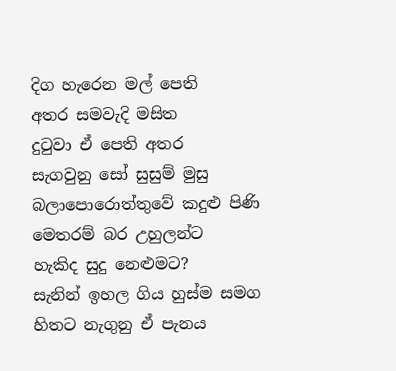දිග හැරෙන මල් පෙති
අතර සමවැදි මසිත
දුටුවා ඒ පෙති අතර
සැගවුනු සෝ සුසුම් මුසු
බලාපොරොත්තුවේ කදුළු පිණි
මෙතරම් බර උහුලන්ට
හැකිද සුදු නෙළුමට?
සැනින් ඉහල ගිය හුස්ම සමග
හිතට නැගුනු ඒ පැනය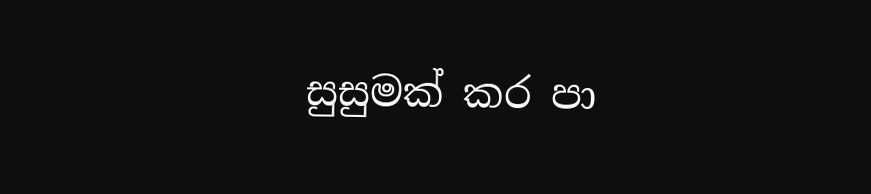සුසුමක් කර පා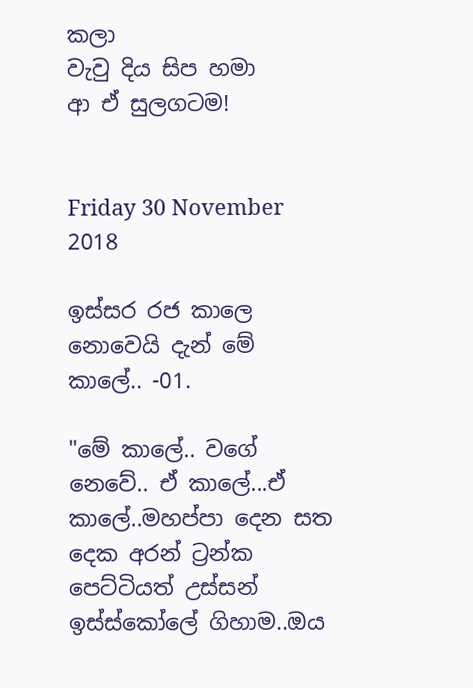කලා
වැවු දිය සිප හමා
ආ ඒ සුලගටම!


Friday 30 November 2018

ඉස්සර රජ කාලෙ නොවෙයි දැන් මේ කාලේ.. -01.

"මේ කාලේ.. වගේ නෙවේ.. ඒ කාලේ...ඒ කාලේ..මහප්පා දෙන සත දෙක අරන් ට්‍රන්ක පෙට්ටියත් උස්සන් ඉස්ස්කෝලේ ගිහාම..ඔය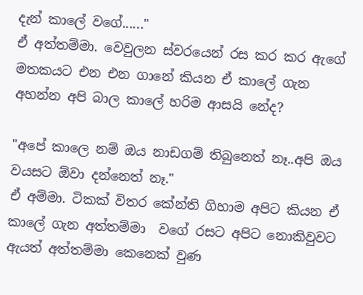දැන් කාලේ වගේ......"
ඒ අත්තම්මා. වෙවුලන ස්වරයෙන් රස කර කර ඇගේ මතකයට එන එන ගානේ කියන ඒ කාලේ ගැන අහන්න අපි බාල කාලේ හරිම ආසයි නේද?

"අපේ කාලෙ නම් ඔය නාඩගම් තිබුනෙත් නෑ..අපි ඔය වයසට ඕවා දන්නෙත් නෑ."
ඒ අම්මා. ටිකක් විතර කේන්ති ගිහාම අපිට කියන ඒ කාලේ ගැන අත්තම්මා  වගේ රසට අපිට නොකිවුවට ඇයත් අත්තම්මා කෙනෙක් වුණ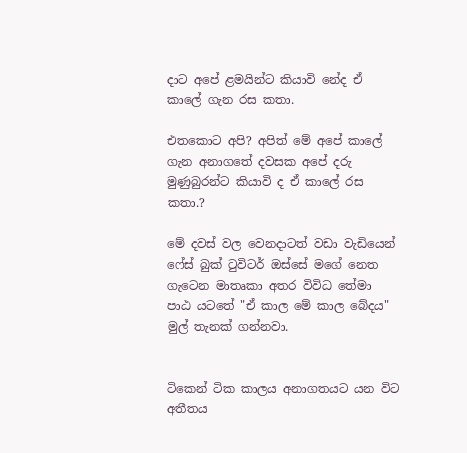දාට අපේ ළමයින්ට කියාවි නේද ඒ කාලේ ගැන රස කතා.

එතකොට අපි? අපිත් මේ අපේ කාලේ ගැන අනාගතේ දවසක අපේ දරු මුණුබුරන්ට කියාවි ද ඒ කාලේ රස කතා.?

මේ දවස් වල වෙනදාටත් වඩා වැඩියෙන් ෆේස් බුක් ටුවිටර් ඔස්සේ මගේ නෙත ගැටෙන මාතෘකා අතර විවිධ තේමා පාඨ යටතේ "ඒ කාල මේ කාල බේදය" මුල් තැනක් ගන්නවා.


ටිකෙන් ටික කාලය අනාගතයට යන විට අතීතය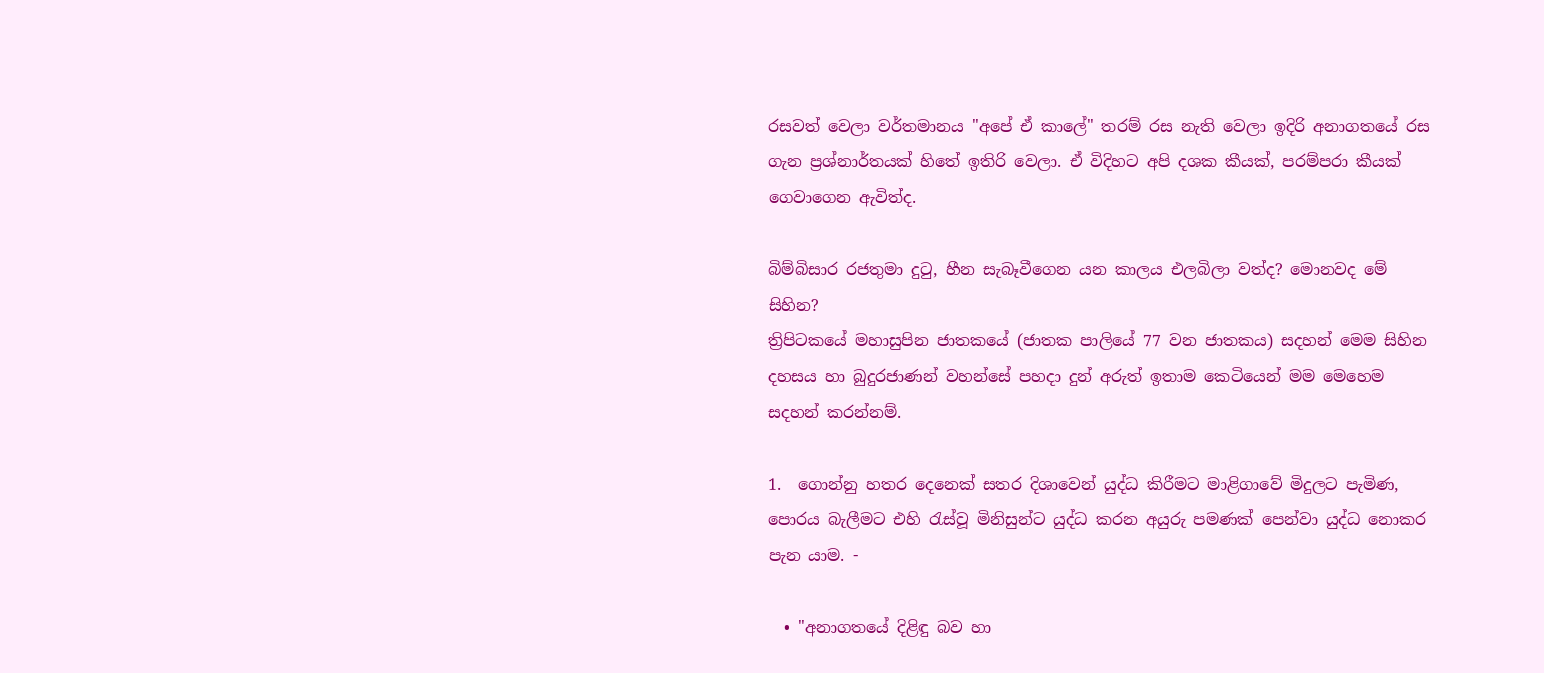රසවත් වෙලා වර්තමානය "අපේ ඒ කාලේ" තරම් රස නැති වෙලා ඉදිරි අනාගතයේ රස ගැන ප්‍රශ්නාර්තයක් හිතේ ඉතිරි වෙලා. ඒ විදිහට අපි දශක කීයක්, පරම්පරා කීයක් ගෙවාගෙන ඇවිත්ද.

බිම්බිසාර රජතුමා දුටු, හීන සැබෑවීගෙන යන කාලය එලබිලා වත්ද? මොනවද මේ සිහින?
ත්‍රිපිටකයේ මහාසුපින ජාතකයේ (ජාතක පාලියේ 77 වන ජාතකය) සදහන් මෙම සිහින දහසය හා බුදුරජාණන් වහන්සේ පහදා දුන් අරුත් ඉතාම කෙටියෙන් මම මෙහෙම සදහන් කරන්නම්.

1.  ගොන්නු හතර දෙනෙක් සතර දිශාවෙන් යුද්ධ කිරීමට මාළිගාවේ මිදුලට පැමිණ, පොරය බැලීමට එහි රැස්වූ මිනිසුන්ට යුද්ධ කරන අයුරු පමණක් පෙන්වා යුද්ධ නොකර පැන යාම. -

  • "අනාගතයේ දිළිඳු බව හා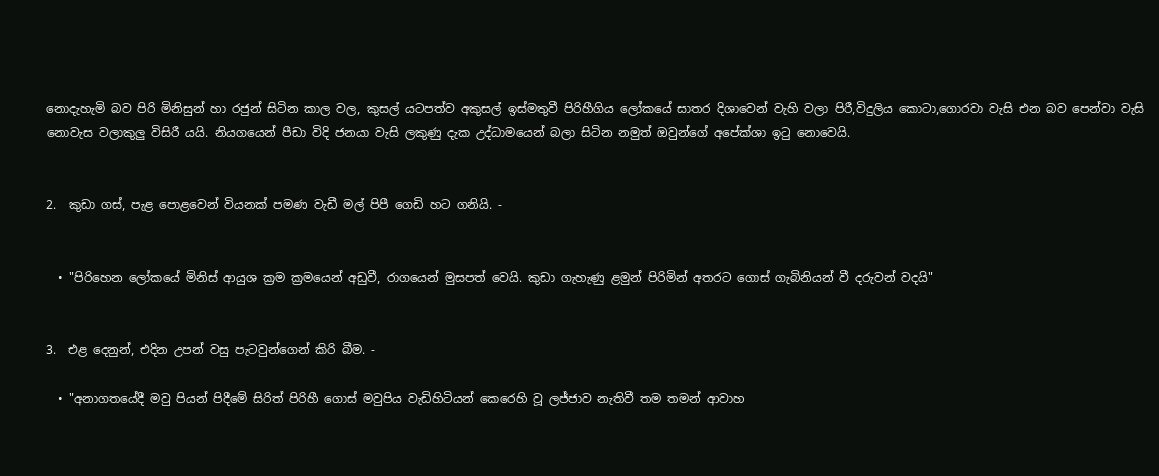නොදැහැමි බව පිරි මිනිසුන් හා රජුන් සිටින කාල වල, කුසල් යටපත්ව අකුසල් ඉස්මතුවී පිරිහීගිය ලෝකයේ සාතර දිශාවෙන් වැහි වලා පිරී,විදුලිය කොටා,ගොරවා වැසි එන බව පෙන්වා වැසි නොවැස වලාකුලු විසිරී යයි. නියගයෙන් පීඩා විදි ජනයා වැසි ලකුණු දැක උද්ධාමයෙන් බලා සිටින නමුත් ඔවුන්ගේ අපේක්ශා ඉටු නොවෙයි.


2.  කුඩා ගස්, පැළ පොළවෙන් වියනක් පමණ වැඩී මල් පිපී ගෙඩි හට ගනියි. -


  • "පිරිහෙන ලෝකයේ මිනිස් ආයුශ ක්‍රම ක්‍රමයෙන් අඩුවී, රාගයෙන් මුසපත් වෙයි. කුඩා ගැහැණු ළමුන් පිරිමින් අතරට ගොස් ගැබිනියන් වී දරුවන් වදයි"


3.  එළ දෙනුන්, එදින උපන් වසු පැටවුන්ගෙන් කිරි බීම. -

  • "අනාගතයේදී මවු පියන් පිදීමේ සිරිත් පිරිහී ගොස් මවුපිය වැඩිහිටියන් කෙරෙහි වූ ලජ්ජාව නැතිවී තම තමන් ආවාහ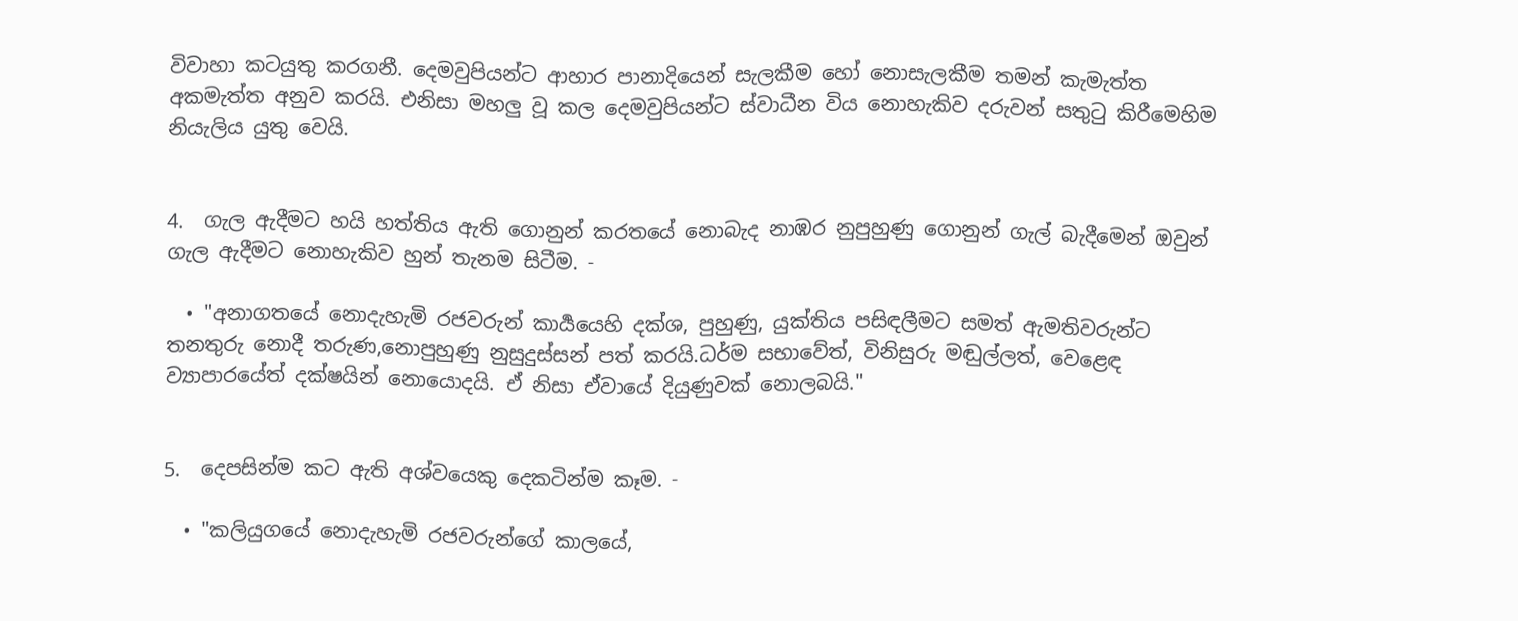විවාහා කටයුතු කරගනී. දෙමවුපියන්ට ආහාර පානාදියෙන් සැලකීම හෝ නොසැලකීම තමන් කැමැත්ත අකමැත්ත අනුව කරයි. එනිසා මහලු වූ කල දෙමවුපියන්ට ස්වාධීන විය නොහැකිව දරුවන් සතුටු කිරීමෙහිම නියැලිය යුතු වෙයි.


4.  ගැල ඇදීමට හයි හත්තිය ඇති ගොනුන් කරතයේ නොබැද නාඹර නුපුහුණු ගොනුන් ගැල් බැදීමෙන් ඔවුන් ගැල ඇදීමට නොහැකිව හුන් තැනම සිටීම. -

  • "අනාගතයේ නොදැහැමි රජවරුන් කාර්‍යයෙහි දක්ශ, පුහුණු, යුක්තිය පසිඳලීමට සමත් ඇමතිවරුන්ට තනතුරු නොදී තරුණ,නොපුහුණු නුසුදුස්සන් පත් කරයි.ධර්ම සභාවේත්, විනිසුරු මඬුල්ලත්, වෙළෙඳ ව්‍යාපාරයේත් දක්‌ෂයින් නොයොදයි. ඒ නිසා ඒවායේ දියුණුවක් නොලබයි."


5.  දෙපසින්ම කට ඇති අශ්වයෙකු දෙකටින්ම කෑම. -

  • "කලියුගයේ නොදැහැමි රජවරුන්ගේ කාලයේ,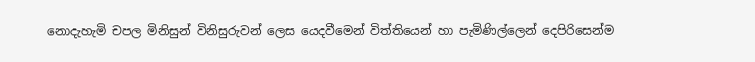නොදැහැමි චපල මිනිසුන් විනිසුරුවන් ලෙස යෙදවීමෙන් විත්තියෙන් හා පැමිණිල්ලෙන් දෙපිරිසෙන්ම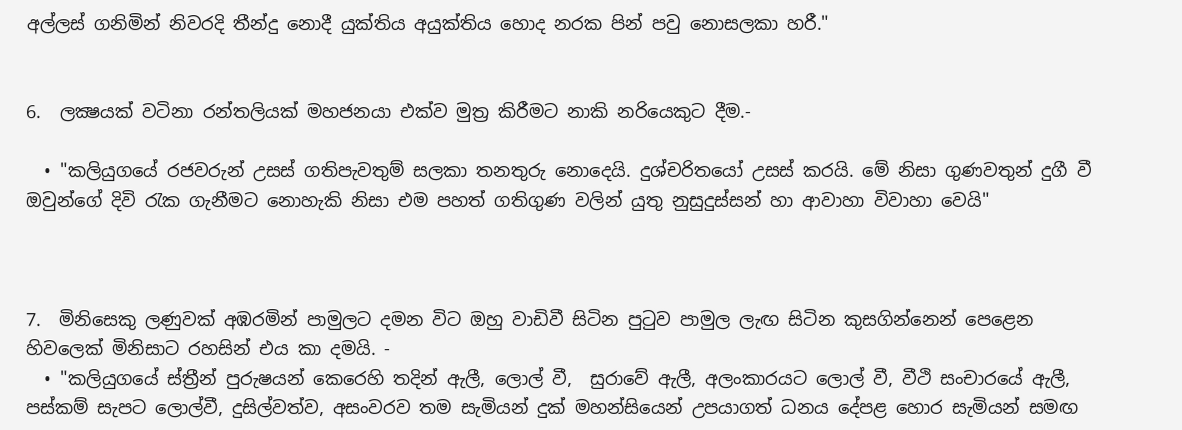අල්ලස් ගනිමින් නිවරදි තීන්දු නොදී යුක්තිය අයුක්තිය හොද නරක පින් පවු නොසලකා හරී."


6.  ලක්‍ෂයක්‌ වටිනා රන්තලියක්‌ මහජනයා එක්ව මුත්‍ර කිරීමට නාකි නරියෙකුට දීම.-

  • "කලියුගයේ රජවරුන් උසස් ගතිපැවතුම් සලකා තනතුරු නොදෙයි. දුශ්චරිතයෝ උසස් කරයි. මේ නිසා ගුණවතුන් දුගී වී ඔවුන්ගේ දිවි රැක ගැනීමට නොහැකි නිසා එම පහත් ගතිගුණ වලින් යුතු නුසුදුස්සන් හා ආවාහා විවාහා වෙයි"



7.  මිනිසෙකු ලණුවක් අඹරමින් පාමුලට දමන විට ඔහු වාඩිවී සිටින පුටුව පාමුල ලැඟ සිටින කුසගින්නෙන් පෙළෙන හිවලෙක් මිනිසාට රහසින් එය කා දමයි. -
  • "කලියුගයේ ස්‌ත්‍රීන් පුරුෂයන් කෙරෙහි තදින් ඇලී, ලොල් වී,  සුරාවේ ඇලී, අලංකාරයට ලොල් වී, වීථි සංචාරයේ ඇලී, පස්‌කම් සැපට ලොල්වී, දුසිල්වත්ව, අසංවරව තම සැමියන් දුක්‌ මහන්සියෙන් උපයාගත් ධනය දේපළ හොර සැමියන් සමඟ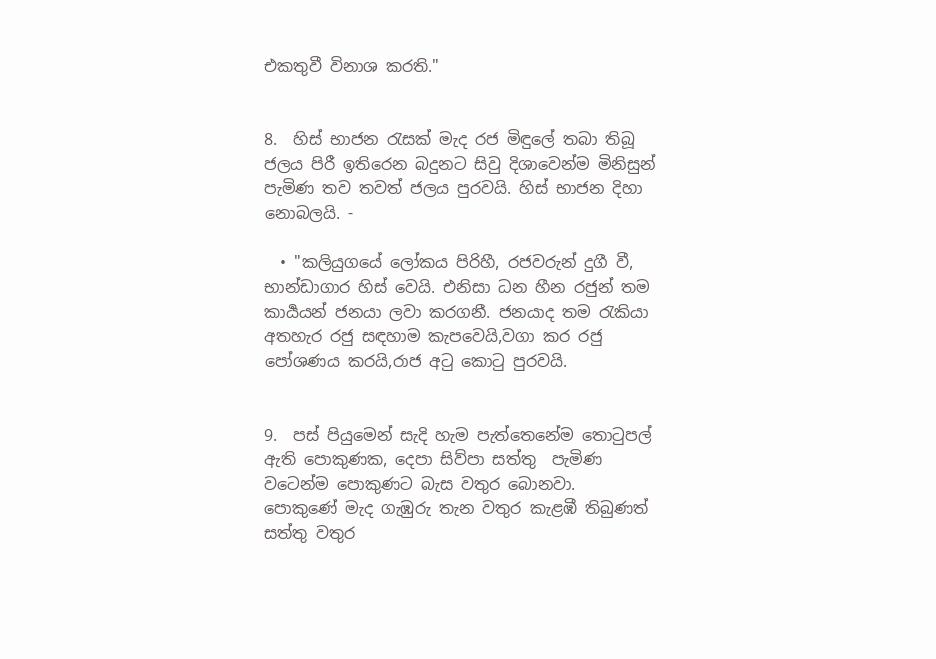එකතුවී විනාශ කරති."


8.  හිස් භාජන රැසක් මැද රජ මිඳුලේ තබා තිබූ ජලය පිරී ඉතිරෙන බදුනට සිවු දිශාවෙන්ම මිනිසුන් පැමිණ තව තවත් ජලය පුරවයි. හිස් භාජන දිහා නොබලයි. -

  • "කලියුගයේ ලෝකය පිරිහී, රජවරුන් දුගී වී, භාන්ඩාගාර හිස් වෙයි. එනිසා ධන හීන රජුන් තම කාර්‍යයන් ජනයා ලවා කරගනී. ජනයාද තම රැකියා අතහැර රජු සඳහාම කැපවෙයි,වගා කර රජු පෝශණය කරයි,රාජ අටු කොටු පුරවයි.


9.  පස්‌ පියුමෙන් සැදි හැම පැත්තෙනේම තොටුපල් ඇති පොකුණක, දෙපා සිව්පා සත්තු  පැමිණ වටෙන්ම පොකුණට බැස වතුර බොනවා. පොකුණේ මැද ගැඹුරු තැන වතුර කැළඹී තිබුණත් සත්තු වතුර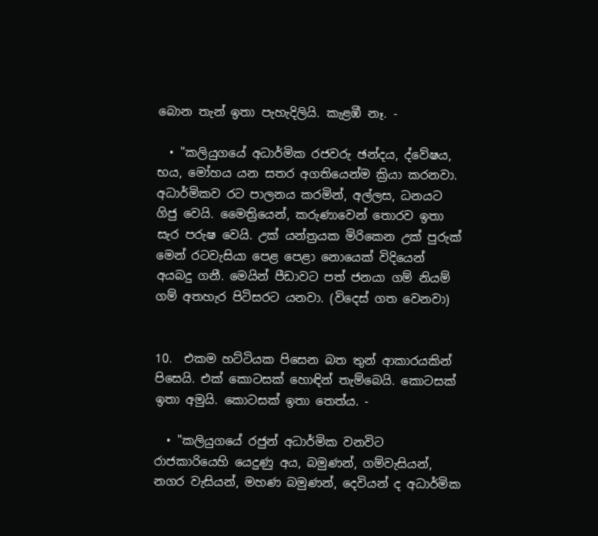බොන තැන් ඉතා පැහැදිලියි. කැළඹී නෑ. -

  • "කලියුගයේ අධාර්මික රජවරු ඡන්දය, ද්වේෂය, භය, මෝහය යන සතර අගතියෙන්ම ක්‍රියා කරනවා. අධාර්මිකව රට පාලනය කරමින්, අල්ලස, ධනයට ගිජු වෙයි. මෛත්‍රියෙන්, කරුණාවෙන් තොරව ඉතා සැර පරුෂ වෙයි. උක්‌ යන්ත්‍රයක මිරිකෙන උක්‌ පුරුක්‌ මෙන් රටවැසියා පෙළ පෙළා නොයෙක්‌ විදියෙන් අයබදු ගනී. මෙයින් පීඩාවට පත් ජනයා ගම් නියම් ගම් අතහැර පිටිසරට යනවා. (විදෙස්‌ ගත වෙනවා)


10.  එකම හට්‌ටියක පිසෙන බත තුන් ආකාරයකින් පිසෙයි. එක්‌ කොටසක්‌ හොඳින් තැම්බෙයි. කොටසක්‌ ඉතා අමුයි. කොටසක්‌ ඉතා තෙත්ය. -

  • "කලියුගයේ රජුන් අධාර්මික වනවිට රාජකාරියෙහි යෙදුණු අය, බමුණන්, ගම්වැසියන්, නගර වැසියන්, මහණ බමුණන්, දෙවියන් ද අධාර්මික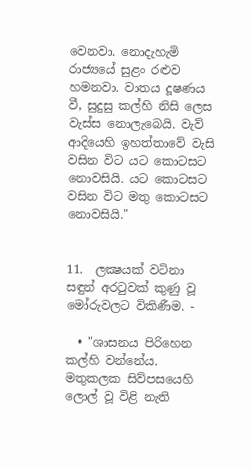වෙනවා. නොදැහැමි රාජ්‍යයේ සුළං රළුව හමනවා. වාතය දූෂණය වී, සුදුසු කල්හි නිසි ලෙස වැස්‌ස නොලැබෙයි. වැව් ආදියෙහි ඉහත්තාවේ වැසි වසින විට යට කොටසට නොවසියි. යට කොටසට වසින විට මතු කොටසට නොවසියි."


11.  ලක්‍ෂයක්‌ වටිනා සඳුන් අරටුවක්‌ කුණු වූ මෝරුවලට විකිණීම. -

  • "ශාසනය පිරිහෙන කල්හි වන්නේය. මතුකලක සිව්පසයෙහි ලොල් වූ විළි නැති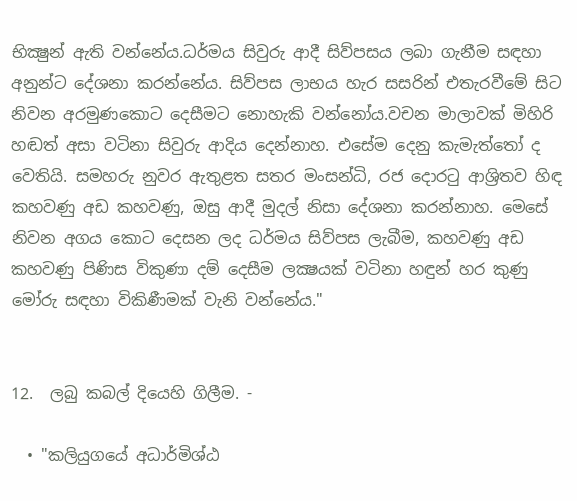භික්‍ෂුන් ඇති වන්නේය.ධර්මය සිවුරු ආදී සිව්පසය ලබා ගැනීම සඳහා අනුන්ට දේශනා කරන්නේය. සිව්පස ලාභය හැර සසරින් එතැරවීමේ සිට නිවන අරමුණකොට දෙසීමට නොහැකි වන්නෝය.වචන මාලාවක්‌ මිහිරි හඬත් අසා වටිනා සිවුරු ආදිය දෙන්නාහ. එසේම දෙනු කැමැත්තෝ ද වෙතියි. සමහරු නුවර ඇතුළත සතර මංසන්ධි, රජ දොරටු ආශ්‍රිතව හිඳ කහවණු අඩ කහවණු, ඔසු ආදී මුදල් නිසා දේශනා කරන්නාහ. මෙසේ නිවන අගය කොට දෙසන ලද ධර්මය සිව්පස ලැබීම, කහවණු අඩ කහවණු පිණිස විකුණා දම් දෙසීම ලක්‍ෂයක්‌ වටිනා හඳුන් හර කුණු මෝරු සඳහා විකිණීමක්‌ වැනි වන්නේය."


12.  ලබු කබල් දියෙහි ගිලීම. -

  • "කලියුගයේ අධාර්මිශ්ඨ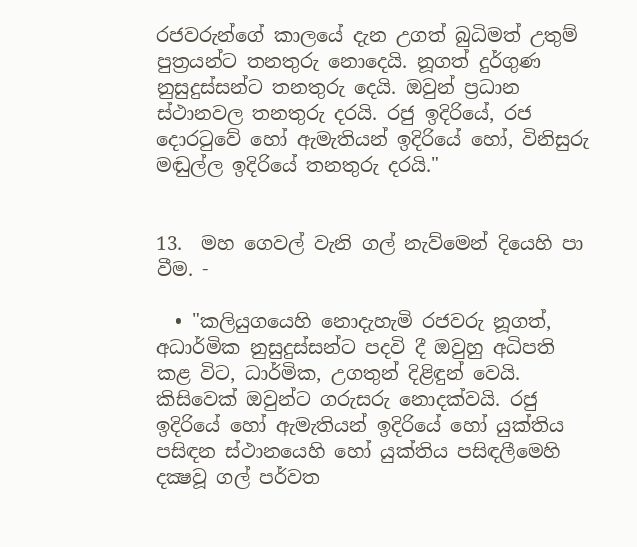රජවරුන්ගේ කාලයේ දැන උගත් බුධිමත් උතුම් පුත්‍රයන්ට තනතුරු නොදෙයි. නූගත් දුර්ගුණ නුසුදුස්සන්ට තනතුරු දෙයි. ඔවුන් ප්‍රධාන ස්‌ථානවල තනතුරු දරයි. රජු ඉදිරියේ, රජ දොරටුවේ හෝ ඇමැතියන් ඉදිරියේ හෝ, විනිසුරු මඬුල්ල ඉදිරියේ තනතුරු දරයි."


13.  මහ ගෙවල් වැනි ගල් නැව්මෙන් දියෙහි පා වීම. -

  • "කලියුගයෙහි නොදැහැමි රජවරු නූගත්, අධාර්මික නුසුදුස්සන්ට පදවි දී ඔවුහු අධිපති කළ විට, ධාර්මික, උගතුන් දිළිඳුන් වෙයි. කිසිවෙක්‌ ඔවුන්ට ගරුසරු නොදක්වයි. රජු ඉදිරියේ හෝ ඇමැතියන් ඉදිරියේ හෝ යුක්‌තිය පසිඳන ස්‌ථානයෙහි හෝ යුක්‌තිය පසිඳලීමෙහි දක්‍ෂවූ ගල් පර්වත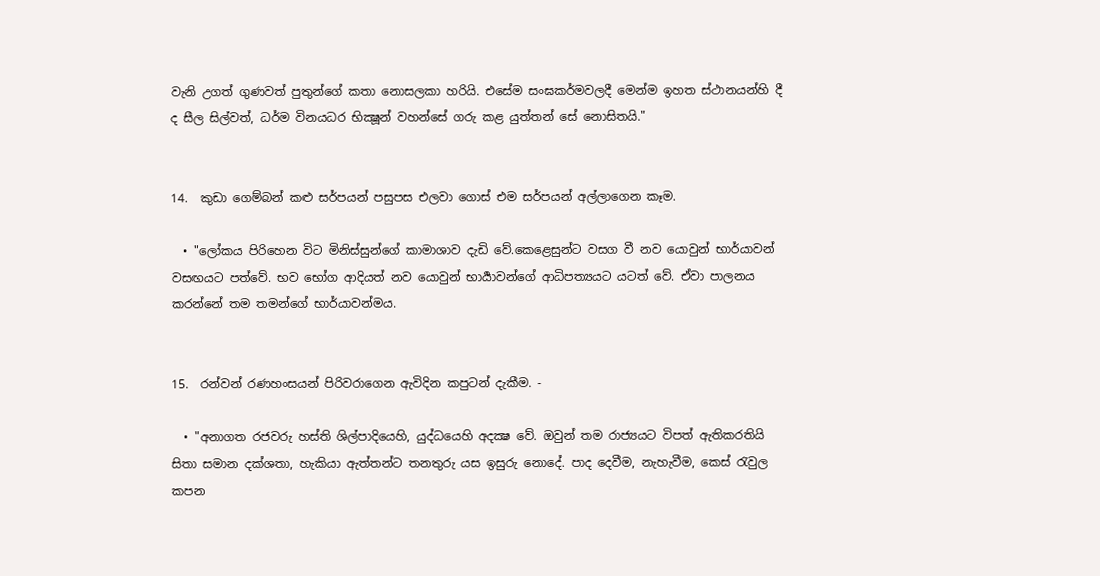වැනි උගත් ගුණවත් පුතුන්ගේ කතා නොසලකා හරියි. එසේම සංඝකර්මවලදී මෙන්ම ඉහත ස්‌ථානයන්හි දී ද සීල සිල්වත්, ධර්ම විනයධර භික්‍ෂූන් වහන්සේ ගරු කළ යුත්තන් සේ නොසිතයි."


14.  කුඩා ගෙම්බන් කළු සර්පයන් පසුපස එලවා ගොස් එම සර්පයන් අල්ලාගෙන කෑම.

  • "ලෝකය පිරිහෙන විට මිනිස්‌සුන්ගේ කාමාශාව දැඩි වේ.කෙළෙසුන්ට වසග වී නව යොවුන් භාර්යාවන් වසඟයට පත්වේ. භව භෝග ආදියත් නව යොවුන් භාර්‍යාවන්ගේ ආධිපත්‍යයට යටත් වේ. ඒවා පාලනය කරන්නේ තම තමන්ගේ භාර්යාවන්මය.


15.  රන්වන් රණහංසයන් පිරිවරාගෙන ඇවිදින කපුටන් දැකීම. -

  • "අනාගත රජවරු හස්‌ති ශිල්පාදියෙහි, යුද්ධයෙහි අදක්‍ෂ වේ. ඔවුන් තම රාජ්‍යයට විපත් ඇතිකරතියි සිතා සමාන දක්ශතා, හැකියා ඇත්තන්ට තනතුරු යස ඉසුරු නොදේ. පාද දෙවීම, නැහැවීම, කෙස්‌ රැවුල කපන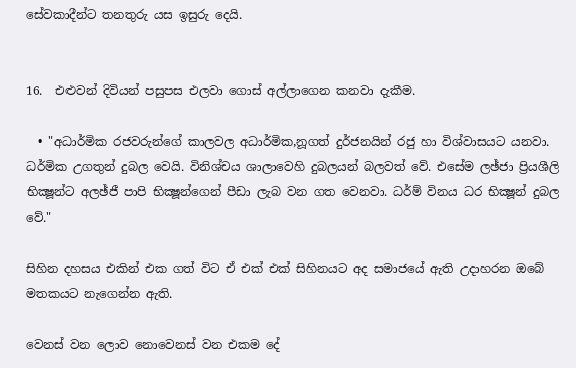සේවකාදීන්ට තනතුරු යස ඉසුරු දෙයි.


16.  එළුවන් දිවියන් පසුපස එලවා ගොස් අල්ලාගෙන කනවා දැකීම.

  • "අධාර්මික රජවරුන්ගේ කාලවල අධාර්මික,නූගත් දුර්ජනයින් රජු හා විශ්වාසයට යනවා. ධර්මික උගතුන් දුබල වෙයි. විනිශ්චය ශාලාවෙහි දුබලයන් බලවත් වේ. එසේම ලඡ්ජා ප්‍රියශීලි භික්‍ෂූන්ට අලඡ්ජී පාපි භික්‍ෂූන්ගෙන් පීඩා ලැබ වන ගත වෙනවා. ධර්ම් විනය ධර භික්‍ෂූන් දුබල වේ."

සිහින දහසය එකින් එක ගත් විට ඒ එක් එක් සිහිනයට අද සමාජයේ ඇති උදාහරන ඔබේ මතකයට නැගෙන්න ඇති.

වෙනස් වන ලොව නොවෙනස් වන එකම දේ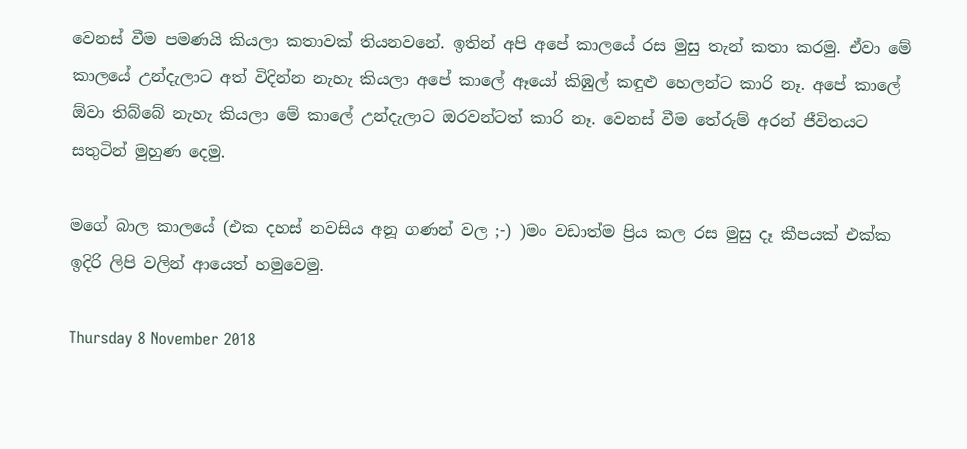වෙනස් වීම පමණයි කියලා කතාවක් තියනවනේ. ඉතින් අපි අපේ කාලයේ රස මුසු තැන් කතා කරමු. ඒවා මේ කාලයේ උන්දැලාට අත් විදින්න නැහැ කියලා අපේ කාලේ ඈයෝ කිඹුල් කඳුළු හෙලන්ට කාරි නෑ. අපේ කාලේ ඕවා තිබ්බේ නැහැ කියලා මේ කාලේ උන්දැලාට ඔරවන්ටත් කාරි නෑ. වෙනස් වීම තේරුම් අරන් ජීවිතයට සතුටින් මුහුණ දෙමු.

මගේ බාල කාලයේ (එක දහස් නවසිය අනූ ගණන් වල ;-) )මං වඩාත්ම ප්‍රිය කල රස මුසු දෑ කීපයක් එක්ක ඉදිරි ලිපි වලින් ආයෙත් හමුවෙමු.

Thursday 8 November 2018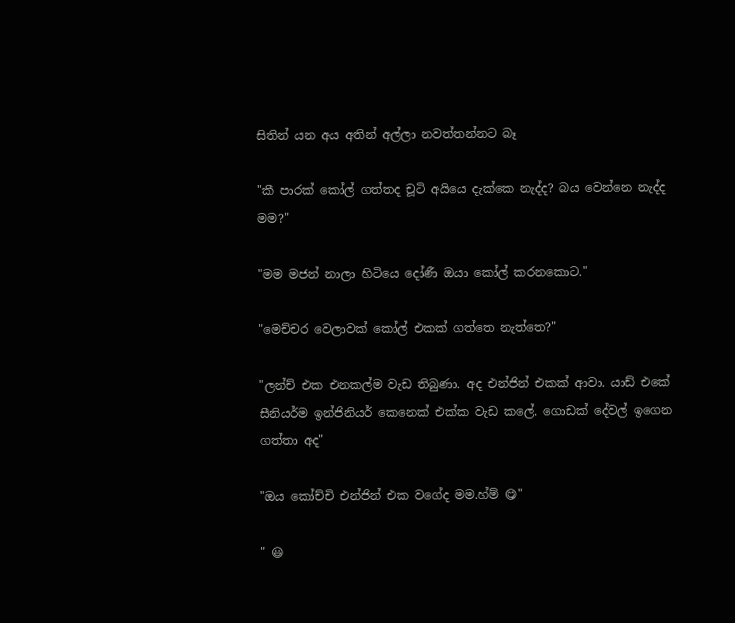සිතින් යන අය අතින් අල්ලා නවත්තන්නට බෑ

"කී පාරක් කෝල් ගත්තද චූටි අයියෙ දැක්කෙ නැද්ද? බය වෙන්නෙ නැද්ද මම?"

"මම මජන් නාලා හිටියෙ දෝණී ඔයා කෝල් කරනකොට."

"මෙච්චර වෙලාවක් කෝල් එකක් ගත්තෙ නැත්තෙ?"

"ලන්ච් එක එනකල්ම වැඩ තිබුණා. අද එන්ජින් එකක් ආවා. යාඩ් එකේ සීනියර්ම ඉන්ජිනියර් කෙනෙක් එක්ක වැඩ කලේ. ගොඩක් දේවල් ඉගෙන ගත්තා අද"

"ඔය කෝච්චි එන්ජින් එක වගේද මම.හ්ම් 😋"

" 😃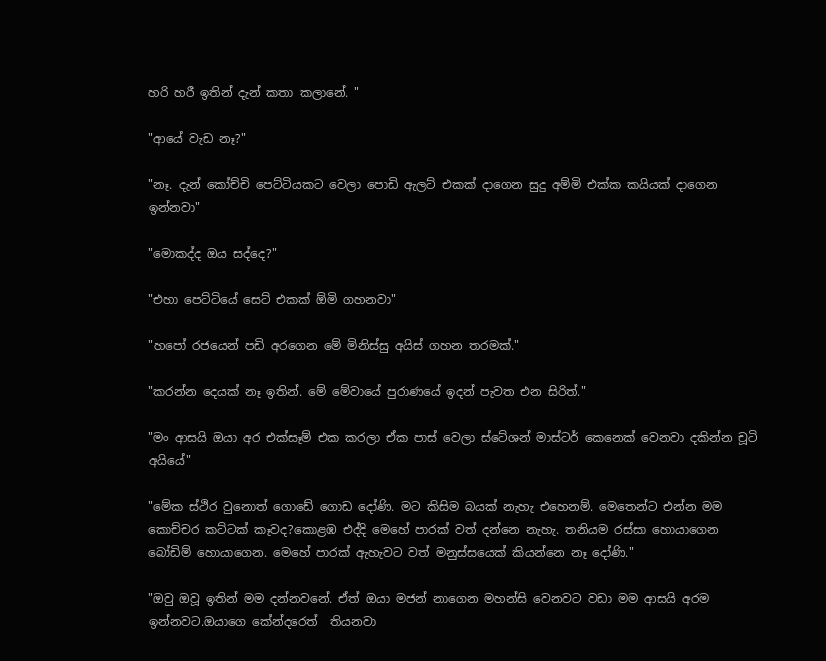හරි හරී ඉතින් දැන් කතා කලානේ. "

"ආයේ වැඩ නෑ?"

"නෑ. දැන් කෝච්චි පෙට්ටියකට වෙලා පොඩි ඇලට් එකක් දාගෙන සුදු අම්මි එක්ක කයියක් දාගෙන ඉන්නවා"

"මොකද්ද ඔය සද්දෙ?"

"එහා පෙට්ටියේ සෙට් එකක් ඕමි ගහනවා"

"හපෝ රජයෙන් පඩි අරගෙන මේ මිනිස්සු අයිස් ගහන තරමක්."

"කරන්න දෙයක් නෑ ඉතින්. මේ මේවායේ පුරාණයේ ඉදන් පැවත එන සිරිත්."

"මං ආසයි ඔයා අර එක්සෑම් එක කරලා ඒක පාස් වෙලා ස්ටේශන් මාස්ටර් කෙනෙක් වෙනවා දකින්න චූටි අයියේ"

"මේක ස්ථිර වුනොත් ගොඩේ ගොඩ දෝණි. මට කිසිම බයක් නැහැ එහෙනම්. මෙතෙන්ට එන්න මම කොච්චර කට්ටක් කෑවද?කොළඹ එද්දි මෙහේ පාරක් වත් දන්නෙ නැහැ. තනියම රස්සා හොයාගෙන බෝඩිම් හොයාගෙන. මෙහේ පාරක් ඇහැවට වත් මනුස්සයෙක් කියන්නෙ නෑ දෝණි."

"ඔවු ඔවූ ඉතින් මම දන්නවනේ. ඒත් ඔයා මජන් නාගෙන මහන්සි වෙනවට වඩා මම ආසයි අරම ඉන්නවට.ඔයාගෙ කේන්දරෙත්  තියනවා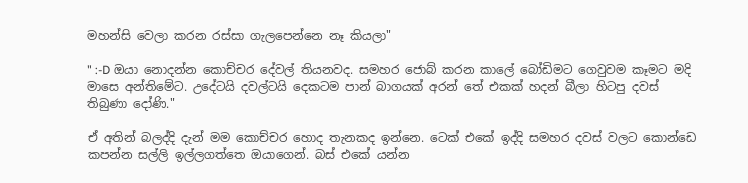මහන්සි වෙලා කරන රස්සා ගැලපෙන්නෙ නෑ කියලා"

" :-D ඔයා නොදන්න කොච්චර දේවල් තියනවද. සමහර ජොබ් කරන කාලේ බෝඩිමට ගෙවුවම කෑමට මදි මාසෙ අන්තිමේට. උදේටයි දවල්ටයි දෙකටම පාන් බාගයක් අරන් තේ එකක් හදන් බීලා හිටපු දවස් තිබුණා දෝණි."

ඒ අතින් බලද්දි දැන් මම කොච්චර හොද තැනකද ඉන්නෙ. ටෙක් එකේ ඉද්දි සමහර දවස් වලට කොන්ඩෙ කපන්න සල්ලි ඉල්ලගත්තෙ ඔයාගෙන්. බස් එකේ යන්න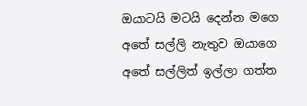ඔයාටයි මටයි දෙන්න මගෙ අතේ සල්ලි නැතුව ඔයාගෙ අතේ සල්ලිත් ඉල්ලා ගත්ත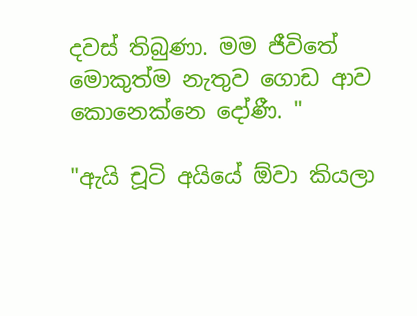දවස් තිබුණා. මම ජීවිතේ මොකුත්ම නැතුව ගොඩ ආව කොනෙක්නෙ දෝණී. "

"ඇයි චූටි අයියේ ඕවා කියලා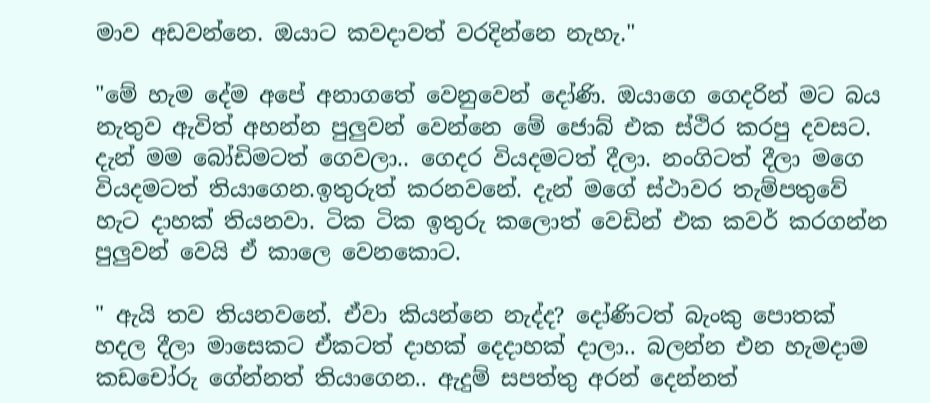මාව අඩවන්නෙ. ඔයාට කවදාවත් වරදින්නෙ නැහැ."

"මේ හැම දේම අපේ අනාගතේ වෙනුවෙන් දෝණි. ඔයාගෙ ගෙදරින් මට බය නැතුව ඇවිත් අහන්න පුලුවන් වෙන්නෙ මේ ජොබ් එක ස්ථිර කරපු දවසට. දැන් මම බෝඩිමටත් ගෙවලා.. ගෙදර වියදමටත් දීලා. නංගිටත් දීලා මගෙ වියදමටත් තියාගෙන.ඉතුරුත් කරනවනේ. දැන් මගේ ස්ථාවර තැම්පතුවේ හැට දාහක් තියනවා. ටික ටික ඉතුරු කලොත් වෙඩින් එක කවර් කරගන්න පුලුවන් වෙයි ඒ කාලෙ වෙනකොට.

" ඇයි තව තියනවනේ. ඒවා කියන්නෙ නැද්ද? දෝණිටත් බැංකු පොතක් හදල දීලා මාසෙකට ඒකටත් දාහක් දෙදාහක් දාලා.. බලන්න එන හැමදාම කඩචෝරු ගේන්නත් තියාගෙන.. ඇදුම් සපත්තු අරන් දෙන්නත්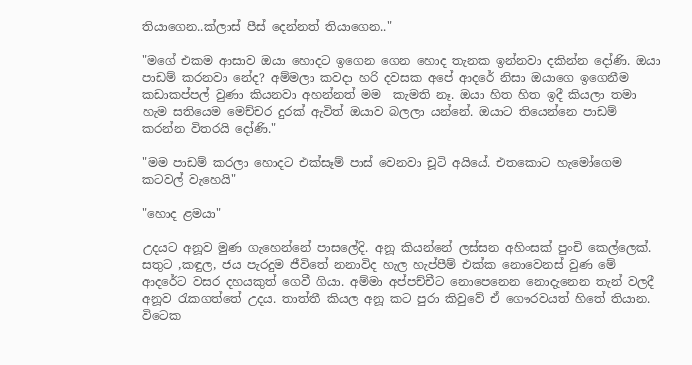තියාගෙන..ක්ලාස් පීස් දෙන්නත් තියාගෙන.."

"මගේ එකම ආසාව ඔයා හොදට ඉගෙන ගෙන හොද තැනක ඉන්නවා දකින්න දෝණි. ඔයා පාඩම් කරනවා නේද? අම්මලා කවදා හරි දවසක අපේ ආදරේ නිසා ඔයාගෙ ඉගෙනීම කඩාකප්පල් වුණා කියනවා අහන්නත් මම  කැමති නෑ. ඔයා හිත හිත ඉදී කියලා තමා හැම සතියෙම මෙච්චර දුරක් ඇවිත් ඔයාව බලලා යන්නේ. ඔයාට තියෙන්නෙ පාඩම් කරන්න විතරයි දෝණි."

"මම පාඩම් කරලා හොදට එක්සෑම් පාස් වෙනවා චූටි අයියේ. එතකොට හැමෝගෙම කටවල් වැහෙයි"

"හොද ළමයා"

උදයට අනූව මුණ ගැහෙන්නේ පාසලේදි. අනූ කියන්නේ ලස්සන අහිංසක් පුංචි කෙල්ලෙක්. සතුට ,කඳුල, ජය පැරදුම ජීවිතේ නනාවිද හැල හැප්පීම් එක්ක නොවෙනස් වුණ මේ ආදරේට වසර දහයකුත් ගෙවී ගියා. අම්මා අප්පච්චීට නොපෙනෙන නොදැනෙන තැන් වලදී අනූව රැකගත්තේ උදය. තාත්තී කියල අනූ කට පුරා කිවුවේ ඒ ගෞරවයත් හිතේ තියාන. විටෙක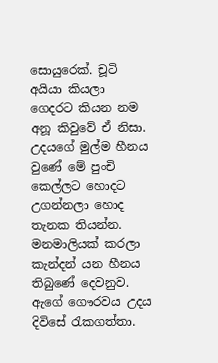සොයුරෙක්. චූටි අයියා කියලා ගෙදරට කියන නම අනූ කිවුවේ ඒ නිසා. උදයගේ මුල්ම හීනය වුණේ මේ පුංචි කෙල්ලට හොදට උගන්නලා හොද තැනක තියන්න.  මනමාලියක් කරලා කැන්දන් යන හීනය තිබුණේ දෙවනුව. ඇගේ ගෞරවය උදය දිවිසේ රැකගත්තා.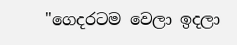"ගෙදරටම වෙලා ඉදලා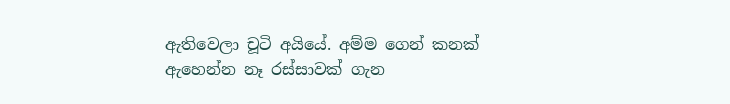ඇතිවෙලා චූටි අයියේ. අම්ම ගෙන් කනක් ඇහෙන්න නෑ රස්සාවක් ගැන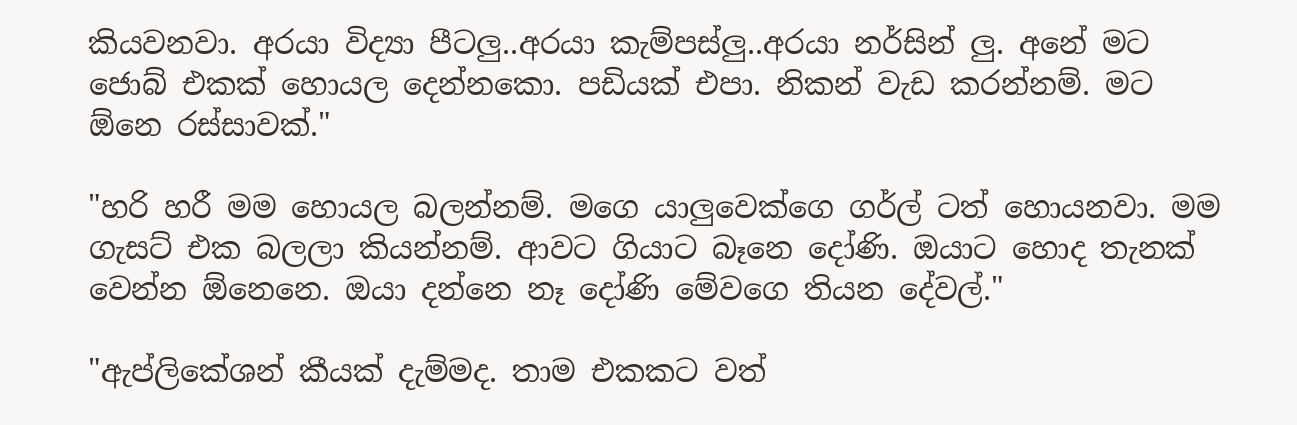කියවනවා. අරයා විද්‍යා පීටලු..අරයා කැම්පස්ලු..අරයා නර්සින් ලු. අනේ මට ජොබ් එකක් හොයල දෙන්නකො. පඩියක් එපා. නිකන් වැඩ කරන්නම්. මට ඕනෙ රස්සාවක්."

"හරි හරී මම හොයල බලන්නම්. මගෙ යාලුවෙක්ගෙ ගර්ල් ටත් හොයනවා. මම ගැසට් එක බලලා කියන්නම්. ආවට ගියාට බෑනෙ දෝණි. ඔයාට හොද තැනක් වෙන්න ඕනෙනෙ. ඔයා දන්නෙ නෑ දෝණි මේවගෙ තියන දේවල්."

"ඇප්ලිකේශන් කීයක් දැම්මද. තාම එකකට වත්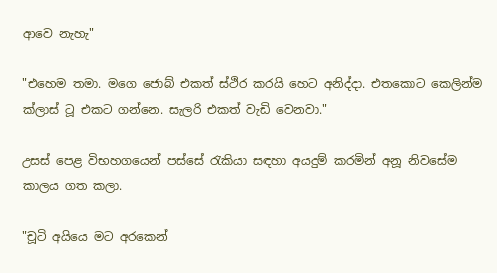ආවෙ නැහැ"

"එහෙම තමා. මගෙ ජොබ් එකත් ස්ථිර කරයි හෙට අනිද්දා. එතකොට කෙලින්ම ක්ලාස් ටූ එකට ගන්නෙ. සැලරි එකත් වැඩි වෙනවා."

උසස් පෙළ විභහගයෙන් පස්සේ රැකියා සඳහා අයදුම් කරමින් අනූ නිවසේම කාලය ගත කලා.

"චූටි අයියෙ මට අරකෙන්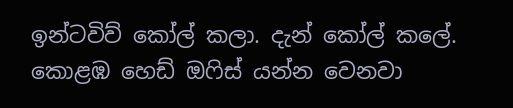ඉන්ටවිව් කෝල් කලා. දැන් කෝල් කලේ. කොළඹ හෙඩ් ඔෆිස් යන්න වෙනවා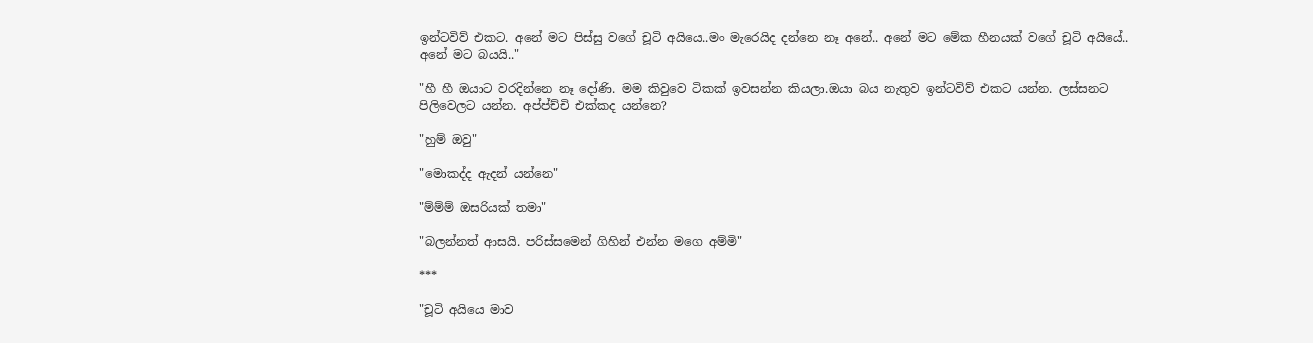ඉන්ටවිව් එකට. අනේ මට පිස්සු වගේ චූටි අයියෙ..මං මැරෙයිද දන්නෙ නෑ අනේ.. අනේ මට මේක හීනයක් වගේ චූටි අයියේ.. අනේ මට බයයි.."

"හී හී ඔයාට වරදින්නෙ නෑ දෝණි. මම කිවුවෙ ටිකක් ඉවසන්න කියලා.ඔයා බය නැතුව ඉන්ටවිව් එකට යන්න. ලස්සනට පිලිවෙලට යන්න. අප්ප්ච්චි එක්කද යන්නෙ?

"හුම් ඔවු"

"මොකද්ද ඇදන් යන්නෙ"

"ම්ම්ම් ඔසරියක් තමා"

"බලන්නත් ආසයි. පරිස්සමෙන් ගිහින් එන්න මගෙ අම්මි"

***

"චූටි අයියෙ මාව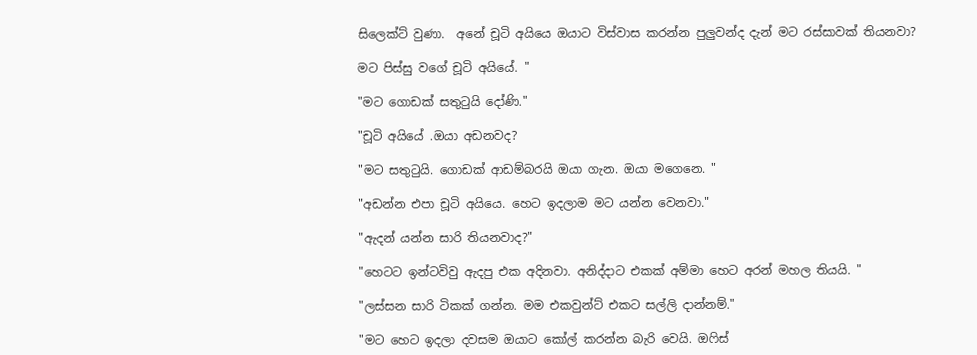සිලෙක්ට් වුණා.  අනේ චූටි අයියෙ ඔයාට විස්වාස කරන්න පුලුවන්ද දැන් මට රස්සාවක් තියනවා?

මට පිස්සු වගේ චූටි අයියේ. "

"මට ගොඩක් සතුටුයි දෝණි."

"චූටි අයියේ .ඔයා අඩනවද?

"මට සතුටුයි. ගොඩක් ආඩම්බරයි ඔයා ගැන. ඔයා මගෙනෙ. "

"අඩන්න එපා චූටි අයියෙ. හෙට ඉදලාම මට යන්න වෙනවා."

"ඇදන් යන්න සාරි තියනවාද?"

"හෙටට ඉන්ටවිවු ඇදපු එක අදිනවා. අනිද්දාට එකක් අම්මා හෙට අරන් මහල තියයි. "

"ලස්සන සාරි ටිකක් ගන්න. මම එකවුන්ට් එකට සල්ලි දාන්නම්."

"මට හෙට ඉදලා දවසම ඔයාට කෝල් කරන්න බැරි වෙයි. ඔෆිස්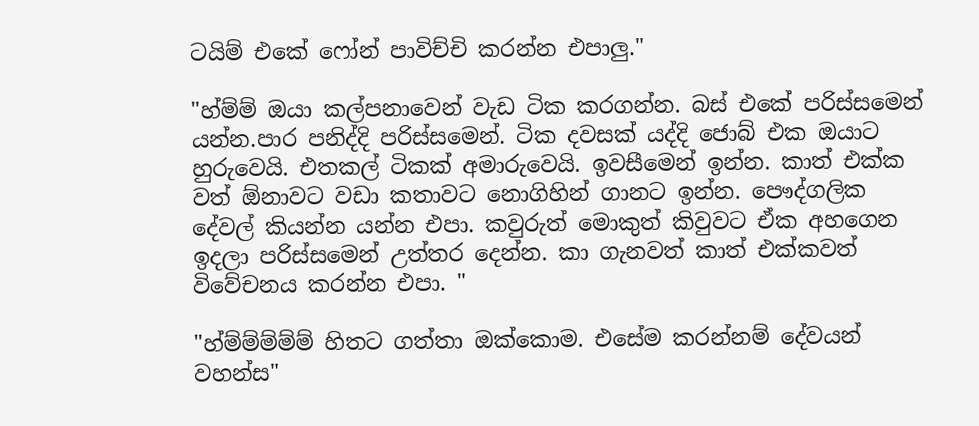ටයිම් එකේ ෆෝන් පාවිච්චි කරන්න එපාලු."

"හ්ම්ම් ඔයා කල්පනාවෙන් වැඩ ටික කරගන්න. බස් එකේ පරිස්සමෙන් යන්න.පාර පනිද්දි පරිස්සමෙන්. ටික දවසක් යද්දි ජොබ් එක ඔයාට හුරුවෙයි. එතකල් ටිකක් අමාරුවෙයි. ඉවසීමෙන් ඉන්න. කාත් එක්ක වත් ඕනාවට වඩා කතාවට නොගිහින් ගානට ඉන්න. පෞද්ගලික දේවල් කියන්න යන්න එපා. කවුරුත් මොකුත් කිවුවට ඒක අහගෙන ඉදලා පරිස්සමෙන් උත්තර දෙන්න. කා ගැනවත් කාත් එක්කවත් විවේචනය කරන්න එපා. "

"හ්ම්ම්ම්ම්ම් හිතට ගත්තා ඔක්කොම. එසේම කරන්නම් දේවයන් වහන්ස"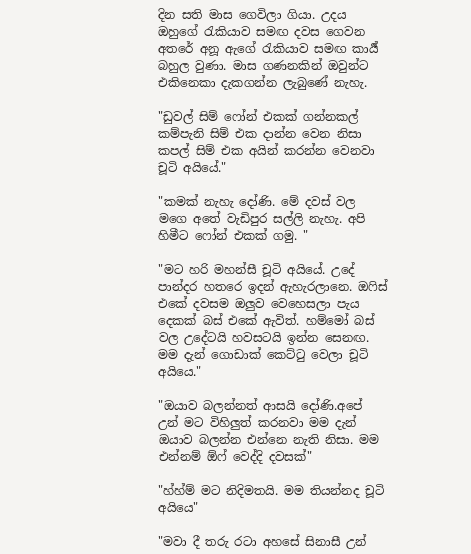දින සති මාස ගෙවිලා ගියා. උදය ඔහුගේ රැකියාව සමඟ දවස ගෙවන අතරේ අනූ ඇගේ රැකියාව සමඟ කාර්‍ය් බහුල වුණා. මාස ගණනකින් ඔවුන්ට එකිනෙකා දැකගන්න ලැබුණේ නැහැ.

"ඩුවල් සිම් ෆෝන් එකක් ගන්නකල් කම්පැනි සිම් එක දාන්න වෙන නිසා කපල් සිම් එක අයින් කරන්න වෙනවා චූටි අයියේ."

"කමක් නැහැ දෝණි. මේ දවස් වල මගෙ අතේ වැඩිපුර සල්ලි නැහැ. අපි හිමීට ෆෝන් එකක් ගමු. "

"මට හරි මහන්සී චූටි අයියේ. උදේ පාන්දර හතරෙ ඉදන් ඇහැරලානෙ. ඔෆිස් එකේ දවසම ඔලුව වෙහෙසලා පැය දෙකක් බස් එකේ ඇවිත්. හම්මෝ බස් වල උදේටයි හවසටයි ඉන්න සෙනඟ. මම දැන් ගොඩාක් කෙට්ටු වෙලා චූටි අයියෙ."

"ඔයාව බලන්නත් ආසයි දෝණි.අපේ උන් මට විහිලුත් කරනවා මම දැන් ඔයාව බලන්න එන්නෙ නැති නිසා. මම එන්නම් ඕෆ් වෙද්දි දවසක්"

"හ්හ්ම් මට නිදිමතයි. මම තියන්නද චූටි අයියෙ"

"මවා දී තරු රටා අහසේ සිනාසී උන්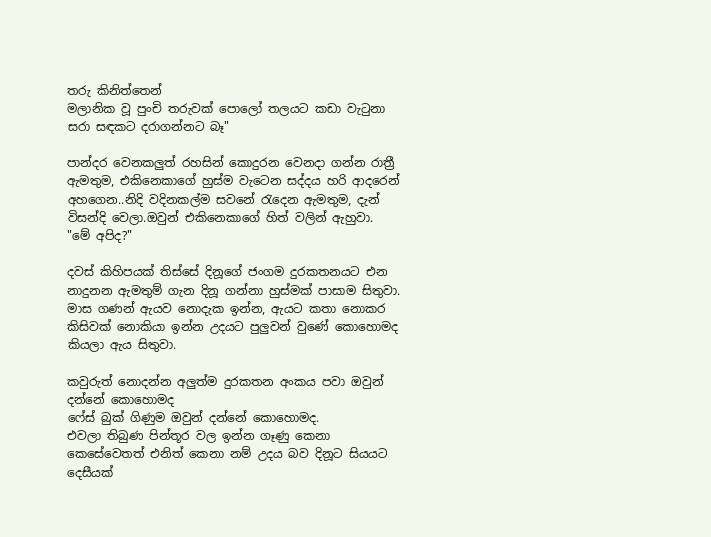තරු කිනිත්තෙන්
මලානික වූ පුංචි තරුවක් පොලෝ තලයට කඩා වැටුනා
සරා සඳකට දරාගන්නට බෑ"

පාන්දර වෙනකලුත් රහසින් කොදුරන වෙනදා ගන්න රාත්‍රී ඇමතුම, එකිනෙකාගේ හුස්ම වැටෙන සද්දය හරි ආදරෙන් අහගෙන..නිදි වදිනකල්ම සවනේ රැදෙන ඇමතුම, දැන් විසන්දි වෙලා.ඔවුන් එකිනෙකාගේ හිත් වලින් ඇහුවා.
"මේ අපිද?"

දවස් කිහිපයක් තිස්සේ දිනූගේ ජංගම දුරකතනයට එන නාදුනන ඇමතුම් ගැන දිනූ ගන්නා හුස්මක් පාසාම සිතුවා.
මාස ගණන් ඇයව නොදැක ඉන්න, ඇයට කතා නොකර කිසිවක් නොකියා ඉන්න උදයට පුලුවන් වුණේ කොහොමද කියලා ඇය සිතුවා.

කවුරුත් නොදන්න අලුත්ම දුරකතන අංකය පවා ඔවුන් දන්නේ කොහොමද
ෆේස් බුක් ගිණුම ඔවුන් දන්නේ කොහොමද.
එවලා තිබුණ පින්තූර වල ඉන්න ගෑණු කෙනා   කෙසේවෙතත් එනිත් කෙනා නම් උදය බව දිනූට සියයට දෙසීයක්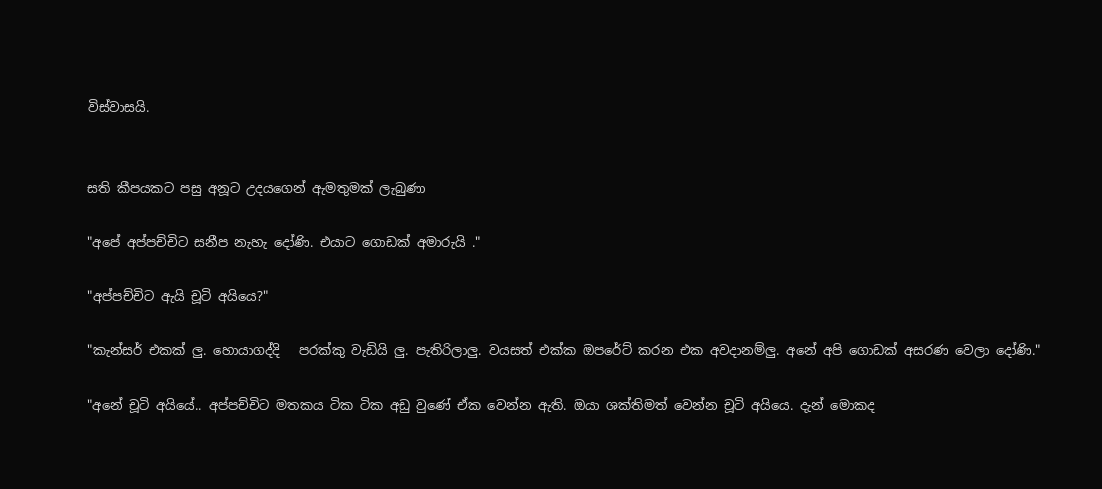විස්වාසයි.


සති කීපයකට පසු අනූට උදයගෙන් ඇමතුමක් ලැබුණා

"අපේ අප්පච්චිට සනීප නැහැ දෝණි. එයාට ගොඩක් අමාරුයි ."

"අප්පච්චිට ඇයි චූටි අයියෙ?"

"කැන්සර් එකක් ලු. හොයාගද්දි   පරක්කු වැඩියි ලු. පැතිරිලාලු. වයසත් එක්ක ඔපරේට් කරන එක අවදානම්ලු. අනේ අපි ගොඩක් අසරණ වෙලා දෝණි."

"අනේ චූටි අයියේ.. අප්පච්චිට මතකය ටික ටික අඩු වුණේ ඒක වෙන්න ඇති. ඔයා ශක්තිමත් වෙන්න චූටි අයියෙ. දැන් මොකද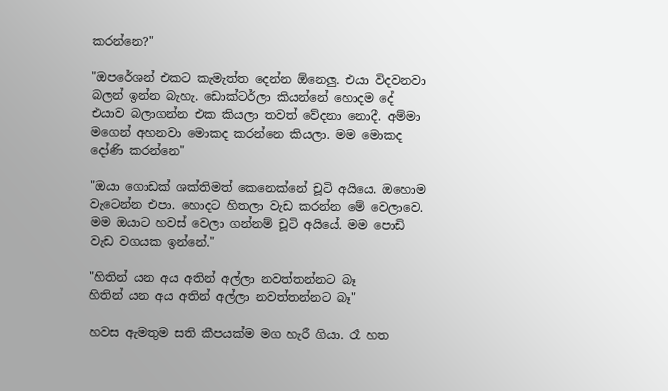කරන්නෙ?"

"ඔපරේශන් එකට කැමැත්ත දෙන්න ඕනෙලු. එයා විදවනවා බලන් ඉන්න බැහැ. ඩොක්ටර්ලා කියන්නේ හොදම දේ එයාව බලාගන්න එක කියලා තවත් වේදනා නොදී. අම්මා මගෙන් අහනවා මොකද කරන්නෙ කියලා. මම මොකද දෝණි කරන්නෙ"

"ඔයා ගොඩක් ශක්තිමත් කෙනෙක්නේ චූටි අයියෙ. ඔහොම වැටෙන්න එපා. හොදට හිතලා වැඩ කරන්න මේ වෙලාවෙ. මම ඔයාට හවස් වෙලා ගන්නම් චූටි අයියේ. මම පොඩි වැඩ වගයක ඉන්නේ."

"හිතින් යන අය අතින් අල්ලා නවත්තන්නට බෑ
හිතින් යන අය අතින් අල්ලා නවත්තන්නට බෑ"

හවස ඇමතුම සති කීපයක්ම මග හැරී ගියා. රෑ හත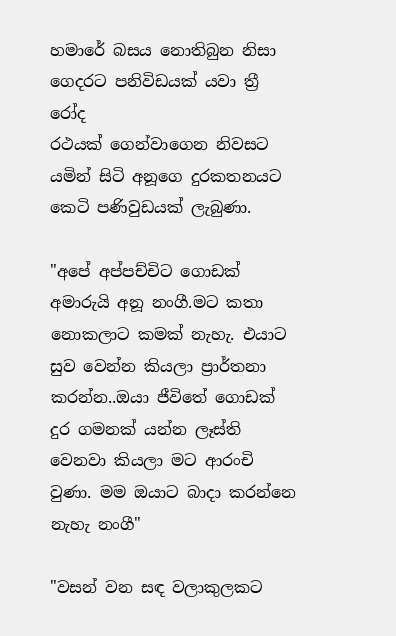හමාරේ බසය නොතිබුන නිසා ගෙදරට පනිවිඩයක් යවා ත්‍රී රෝද
රථයක් ගෙන්වාගෙන නිවසට යමින් සිටි අනූගෙ දුරකතනයට කෙටි පණිවුඩයක් ලැබුණා.

"අපේ අප්පච්චිට ගොඩක් අමාරුයි අනූ නංගී.මට කතා නොකලාට කමක් නැහැ. එයාට සුව වෙන්න කියලා ප්‍රාර්තනා කරන්න..ඔයා ජීවිතේ ගොඩක් දුර ගමනක් යන්න ලෑස්ති වෙනවා කියලා මට ආරංචි වුණා. මම ඔයාට බාදා කරන්නෙ නැහැ නංගී"

"වසන් වන සඳ වලාකුලකට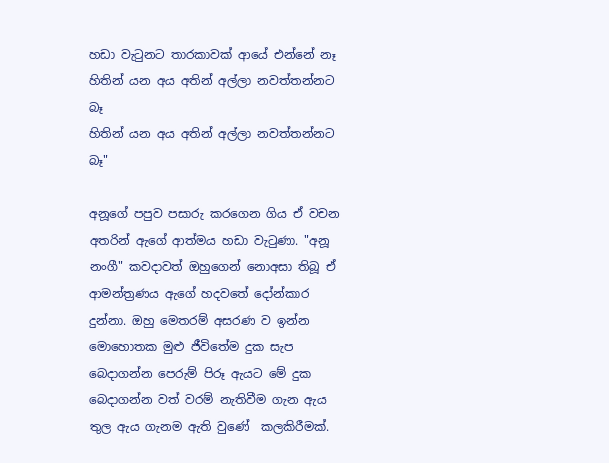හඩා වැටුනට තාරකාවක් ආයේ එන්නේ නෑ
හිතින් යන අය අතින් අල්ලා නවත්තන්නට බෑ
හිතින් යන අය අතින් අල්ලා නවත්තන්නට බෑ"

අනූගේ පපුව පසාරු කරගෙන ගිය ඒ වචන අතරින් ඇගේ ආත්මය හඩා වැටුණා. "අනූ නංගී" කවදාවත් ඔහුගෙන් නොඅසා තිබූ ඒ ආමන්ත්‍රණය ඇගේ හදවතේ දෝන්කාර දුන්නා. ඔහු මෙතරම් අසරණ ව ඉන්න මොහොතක මුළු ජීවිතේම දුක සැප බෙදාගන්න පෙරුම් පිරූ ඇයට මේ දුක බෙදාගන්න වත් වරම් නැතිවීම ගැන ඇය තුල ඇය ගැනම ඇති වුණේ  කලකිරීමක්.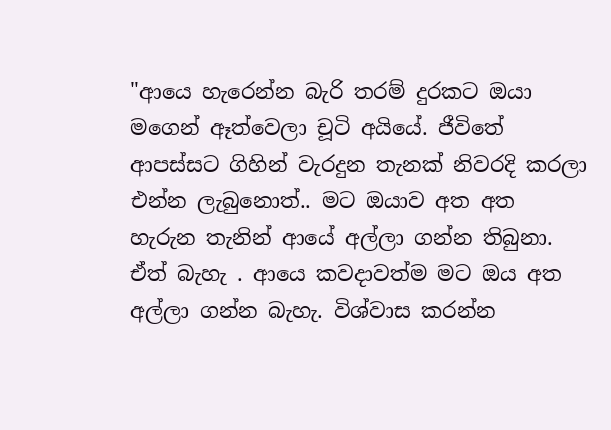"ආයෙ හැරෙන්න බැරි තරම් දුරකට ඔයා  මගෙන් ඈත්වෙලා චූටි අයියේ. ජීවිතේ ආපස්සට ගිහින් වැරදුන තැනක් නිවරදි කරලා එන්න ලැබුනොත්.. මට ඔයාව අත අත හැරුන තැනින් ආයේ අල්ලා ගන්න තිබුනා. ඒත් බැහැ . ආයෙ කවදාවත්ම මට ඔය අත අල්ලා ගන්න බැහැ. විශ්වාස කරන්න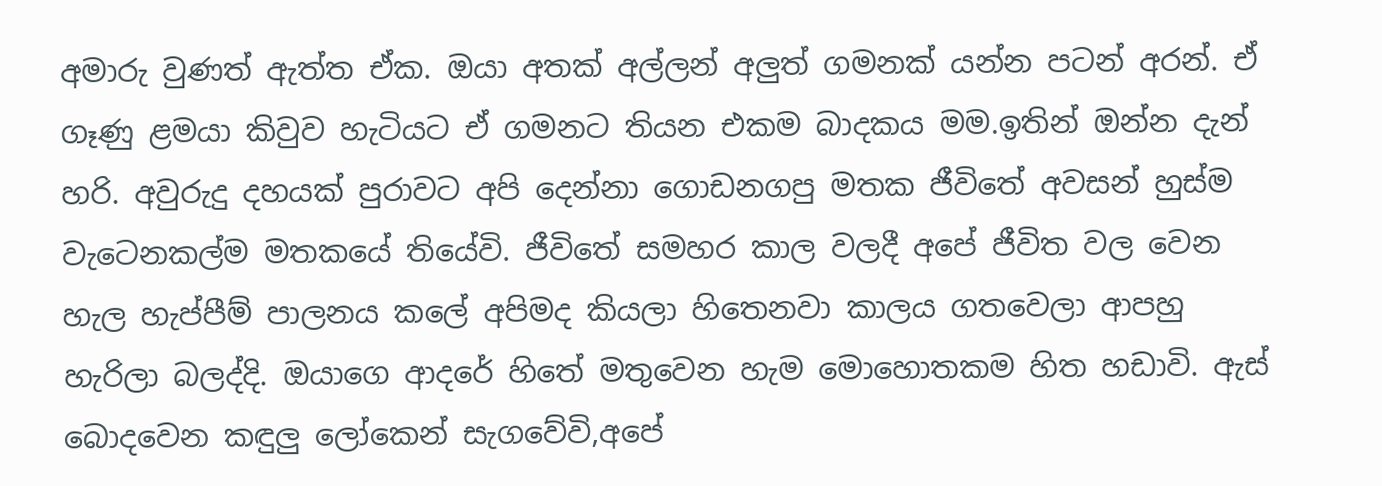අමාරු වුණත් ඇත්ත ඒක. ඔයා අතක් අල්ලන් අලුත් ගමනක් යන්න පටන් අරන්. ඒ ගෑණු ළමයා කිවුව හැටියට ඒ ගමනට තියන එකම බාදකය මම.ඉතින් ඔන්න දැන් හරි. අවුරුදු දහයක් පුරාවට අපි දෙන්නා ගොඩනගපු මතක ජීවිතේ අවසන් හුස්ම වැටෙනකල්ම මතකයේ තියේවි. ජීවිතේ සමහර කාල වලදී අපේ ජීවිත වල වෙන හැල හැප්පීම් පාලනය කලේ අපිමද කියලා හිතෙනවා කාලය ගතවෙලා ආපහු හැරිලා බලද්දි. ඔයාගෙ ආදරේ හිතේ මතුවෙන හැම මොහොතකම හිත හඩාවි. ඇස් බොදවෙන කඳුලු ලෝකෙන් සැගවේවි,අපේ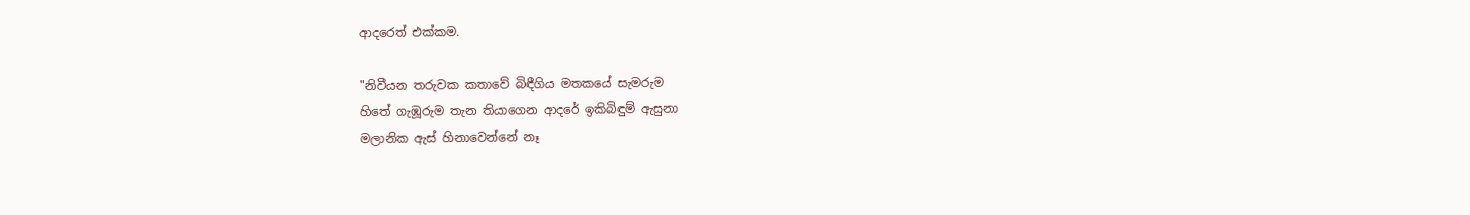ආදරෙත් එක්කම.

"නිවීයන තරුවක කතාවේ බිඳීගිය මතකයේ සැමරුම
හිතේ ගැඹූරුම තැන තියාගෙන ආදරේ ඉකිබිඳුම් ඇසුනා
මලානික ඇස් හිනාවෙන්නේ නෑ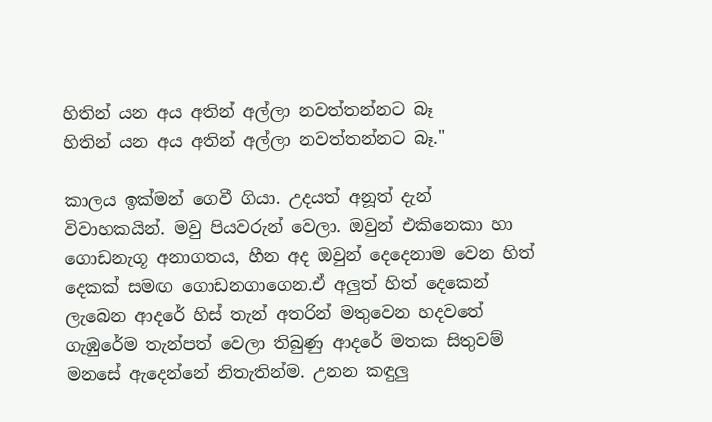හිතින් යන අය අතින් අල්ලා නවත්තන්නට බෑ
හිතින් යන අය අතින් අල්ලා නවත්තන්නට බෑ."

කාලය ඉක්මන් ගෙවී ගියා. උදයත් අනූත් දැන් විවාහකයින්. මවු පියවරුන් වෙලා. ඔවුන් එකිනෙකා හා ගොඩනැගූ අනාගතය, හීන අද ඔවුන් දෙදෙනාම වෙන හිත් දෙකක් සමඟ ගොඩනගාගෙන.ඒ අලුත් හිත් දෙකෙන් ලැබෙන ආදරේ හිස් තැන් අතරින් මතුවෙන හදවතේ ගැඹුරේම තැන්පත් වෙලා තිබුණු ආදරේ මතක සිතුවම් මනසේ ඇදෙන්නේ නිතැතින්ම. උනන කඳුලු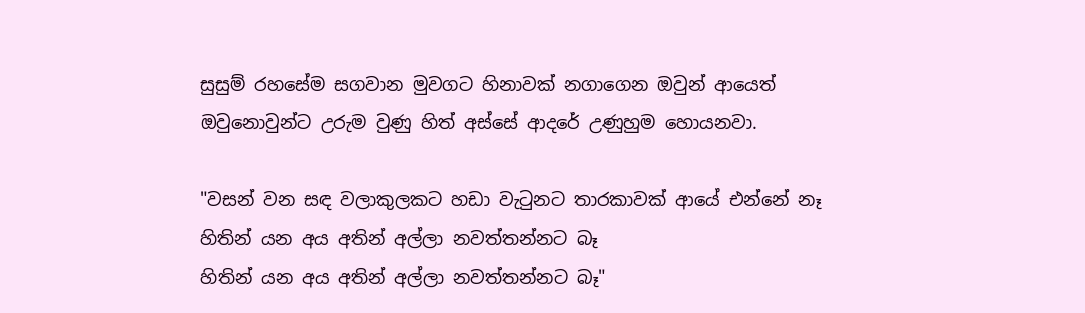සුසුම් රහසේම සගවාන මුවගට හිනාවක් නගාගෙන ඔවුන් ආයෙත් ඔවුනොවුන්ට උරුම වුණු හිත් අස්සේ ආදරේ උණුහුම හොයනවා.

"වසන් වන සඳ වලාකුලකට හඩා වැටුනට තාරකාවක් ආයේ එන්නේ නෑ
හිතින් යන අය අතින් අල්ලා නවත්තන්නට බෑ
හිතින් යන අය අතින් අල්ලා නවත්තන්නට බෑ"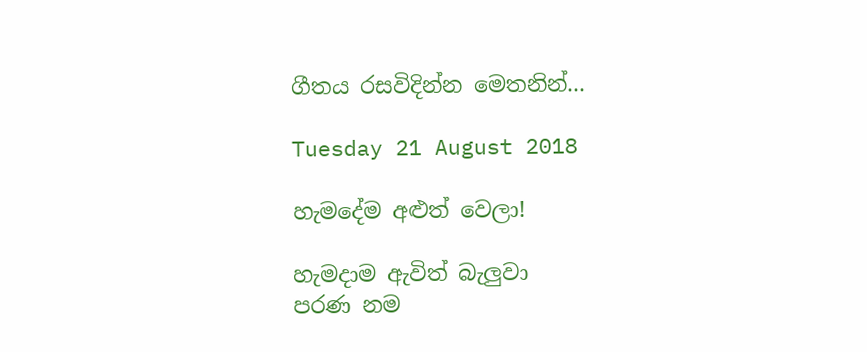ගීතය රසවිදින්න මෙතනින්...

Tuesday 21 August 2018

හැමදේම අළුත් වෙලා!

හැමදාම ඇවිත් බැලුවා
පරණ නම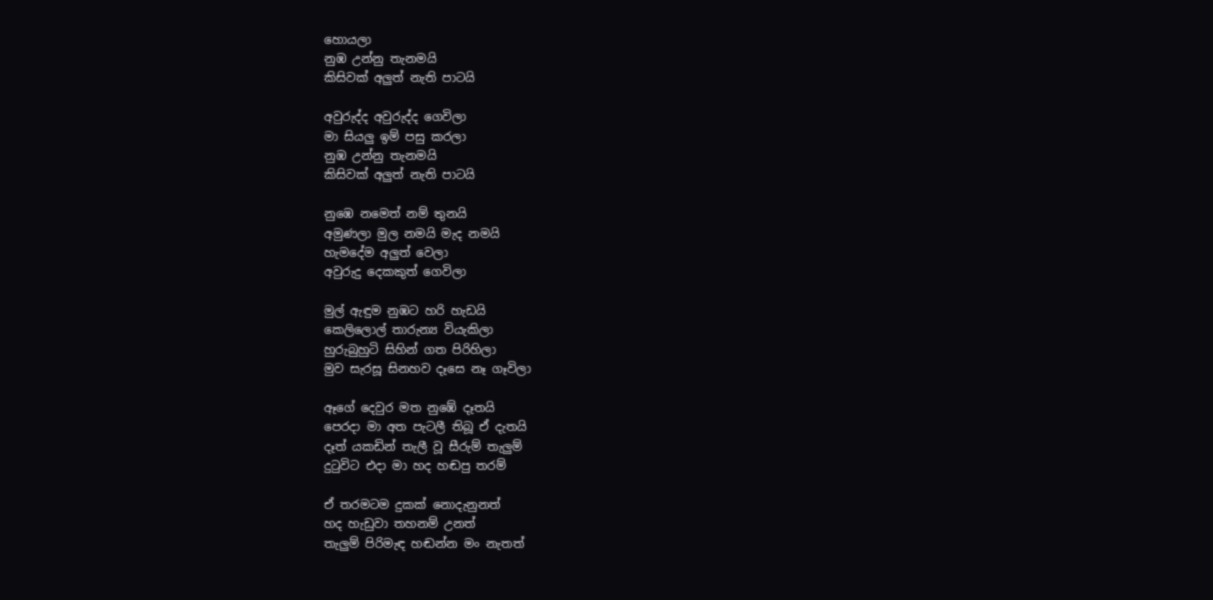හොයලා
නුඹ උන්නු තැනමයි
කිසිවක් අලුත් නැති පාටයි

අවුරුද්ද අවුරුද්ද ගෙවිලා
මා සියලු ඉම් පසු කරලා
නුඹ උන්නු තැනමයි
කිසිවක් අලුත් නැති පාටයි

නුඹෙ නමෙත් නම් තුනයි
අමුණලා මුල නමයි මැද නමයි
හැමදේම අලුත් වෙලා
අවුරුදු දෙකකුත් ගෙවිලා

මුල් ඇඳුම නුඹට හරි හැඩයි
කෙලිලොල් තාරුන්‍ය වියැකිලා
හුරුබුහුටි සිහින් ගත පිරිහිලා
මුව සැරසූ සිනහව දෑසෙ නෑ ගෑවිලා

ඈගේ දෙවුර මත නුඹේ දෑතයි
පෙරදා මා අත පැටලී තිබූ ඒ දැතයි
දෑත් යකඩින් තැලී වූ සීරුම් තැලුම්
දුටුවිට එදා මා හද හඬපු තරම්

ඒ තරමටම දුකක් නොදැනුනත්
හද හැඩුවා තහනම් උනත්
තැලුම් පිරිමැඳ හඬන්න මං නැතත්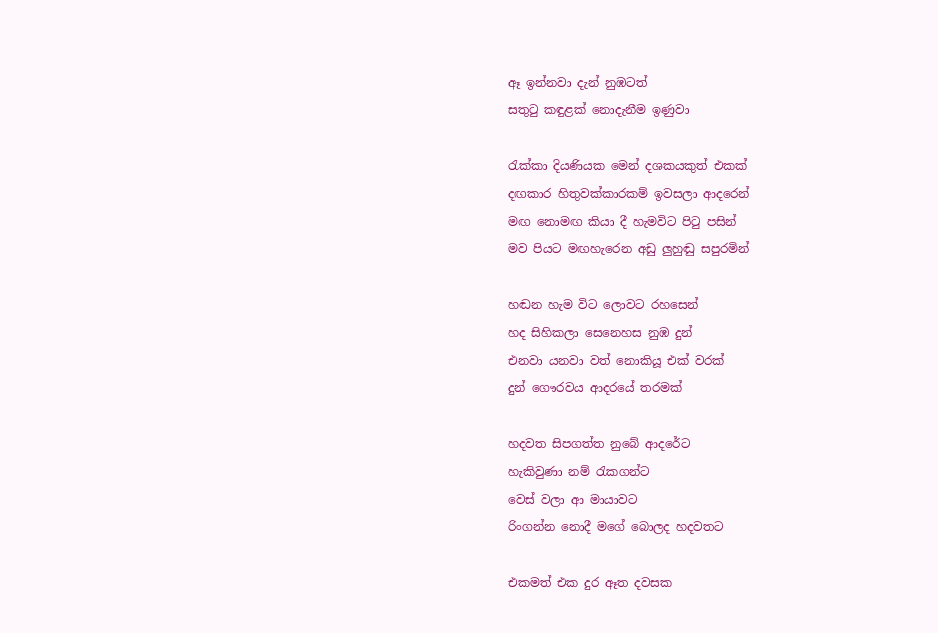ඈ ඉන්නවා දැන් නුඹටත්
සතුටු කඳුළක් නොදැනීම ඉණුවා

රැක්කා දියණියක මෙන් දශකයකුත් එකක්
දඟකාර හිතුවක්කාරකම් ඉවසලා ආදරෙන්
මඟ නොමඟ කියා දී හැමවිට පිටු පසින්
මව පියට මඟහැරෙන අඩු ලුහුඬු සපුරමින්

හඬන හැම විට ලොවට රහසෙන්
හද සිහිකලා සෙනෙහස නුඹ දුන්
එනවා යනවා වත් නොකියූ එක් වරක්
දුන් ගෞරවය ආදරයේ තරමක්

හදවත සිපගත්ත නුබේ ආදරේට
හැකිවුණා නම් රැකගන්ට
වෙස් වලා ආ මායාවට
රිංගන්න නොදී මගේ බොලද හදවතට

එකමත් එක දුර ඈත දවසක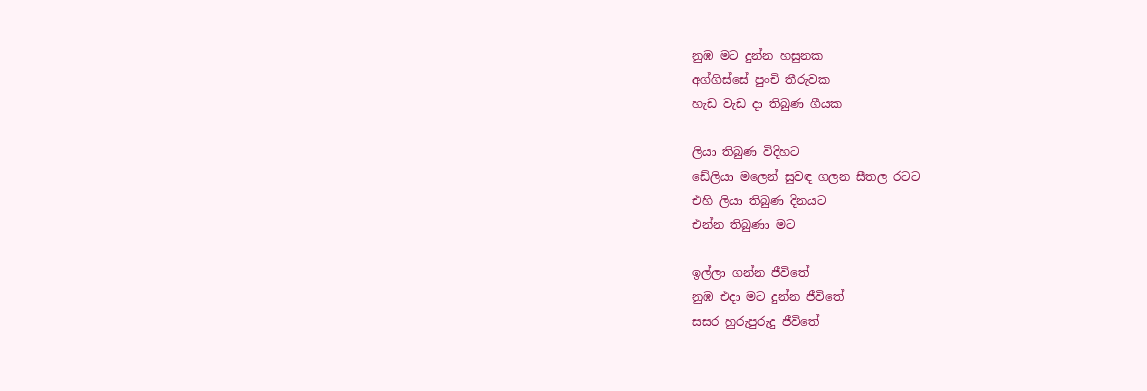නුඹ මට දුන්න හසුනක
අග්ගිස්සේ පුංචි තීරුවක
හැඩ වැඩ දා තිබුණ ගීයක

ලියා තිබුණ විදිහට
ඩේලියා මලෙන් සුවඳ ගලන සීතල රටට
එහි ලියා තිබුණ දිනයට
එන්න තිබුණා මට

ඉල්ලා ගන්න ජීවිතේ
නුඹ එදා මට දුන්න ජීවිතේ
සසර හුරුපුරුදු ජීවිතේ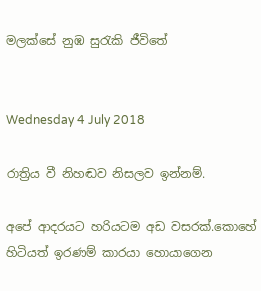මලක්සේ නුඹ සුරැකි ජීවිතේ


Wednesday 4 July 2018

රාත්‍රිය වී නිහඬව නිසලව ඉන්නම්.

අපේ ආදරයට හරියටම අඩ වසරක්.කොහේ හිටියත් ඉරණම් කාරයා හොයාගෙන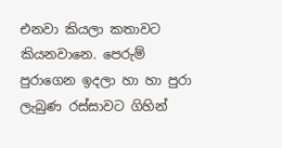එනවා කියලා කතාවට කියනවානෙ. පෙරුම් පුරාගෙන ඉදලා හා හා පුරා ලැබුණ රස්සාවට ගිහින්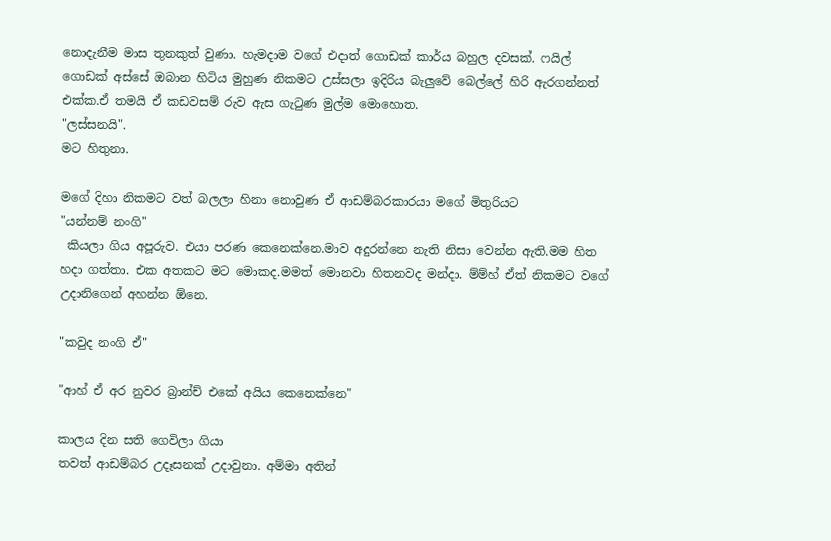නොදැනීම මාස තුනකුත් වුණා. හැමදාම වගේ එදාත් ගොඩක් කාර්ය බහුල දවසක්. ෆයිල් ගොඩක් අස්සේ ඔබාන හිටිය මුහුණ නිකමට උස්සලා ඉදිරිය බැලුවේ බෙල්ලේ හිරි ඇරගන්නත් එක්ක.ඒ තමයි ඒ කඩවසම් රුව ඇස ගැටුණ මුල්ම මොහොත.
"ලස්සනයි".
මට හිතුනා.

මගේ දිහා නිකමට වත් බලලා හිනා නොවුණ ඒ ආඩම්බරකාරයා මගේ මිතුරියට
"යන්නම් නංගි"
 කියලා ගිය අපූරුව. එයා පරණ කෙනෙක්නෙ.මාව අදුරන්නෙ නැති නිසා වෙන්න ඇති.මම හිත හදා ගත්තා. එක අතකට මට මොකද.මමත් මොනවා හිතනවද මන්දා. ම්ම්හ් ඒත් නිකමට වගේ උදානිගෙන් අහන්න ඕනෙ.

"කවුද නංගි ඒ"

"ආහ් ඒ අර නුවර බ්‍රාන්ච් එකේ අයිය කෙනෙක්නෙ"

කාලය දින සති ගෙවිලා ගියා
තවත් ආඩම්බර උදෑසනක් උදාවුනා. අම්මා අතින්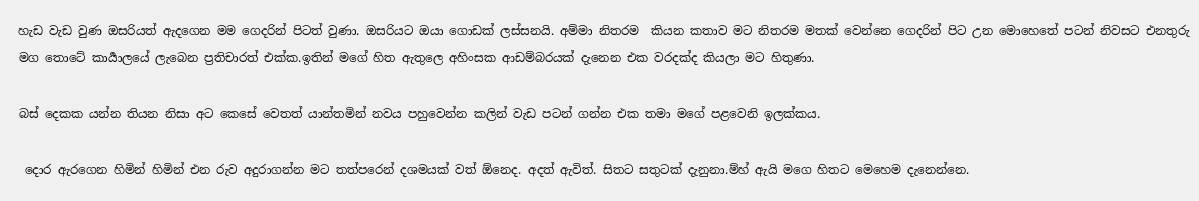හැඩ වැඩ වුණ ඔසරියත් ඇදගෙන මම ගෙදරින් පිටත් වුණා. ඔසරියට ඔයා ගොඩක් ලස්සනයි. අම්මා නිතරම  කියන කතාව මට නිතරම මතක් වෙන්නෙ ගෙදරින් පිට උන මොහෙතේ පටන් නිවසට එනතුරු මග තොටේ කාර්‍යාලයේ ලැබෙන ප්‍රතිචාරත් එක්ක.ඉතින් මගේ හිත ඇතුලෙ අහිංසක ආඩම්බරයක් දැනෙන එක වරදක්ද කියලා මට හිතුණා.

බස් දෙකක යන්න තියන නිසා අට කෙසේ වෙතත් යාන්තමින් නවය පහුවෙන්න කලින් වැඩ පටන් ගන්න එක තමා මගේ පළවෙනි ඉලක්කය.

 දොර ඇරගෙන හිමින් හිමින් එන රුව අදුරාගන්න මට තත්පරෙන් දශමයක් වත් ඕනෙද. අදත් ඇවිත්. සිතට සතුටක් දැනුනා.ම්හ් ඇයි මගෙ හිතට මෙහෙම දැනෙන්නෙ.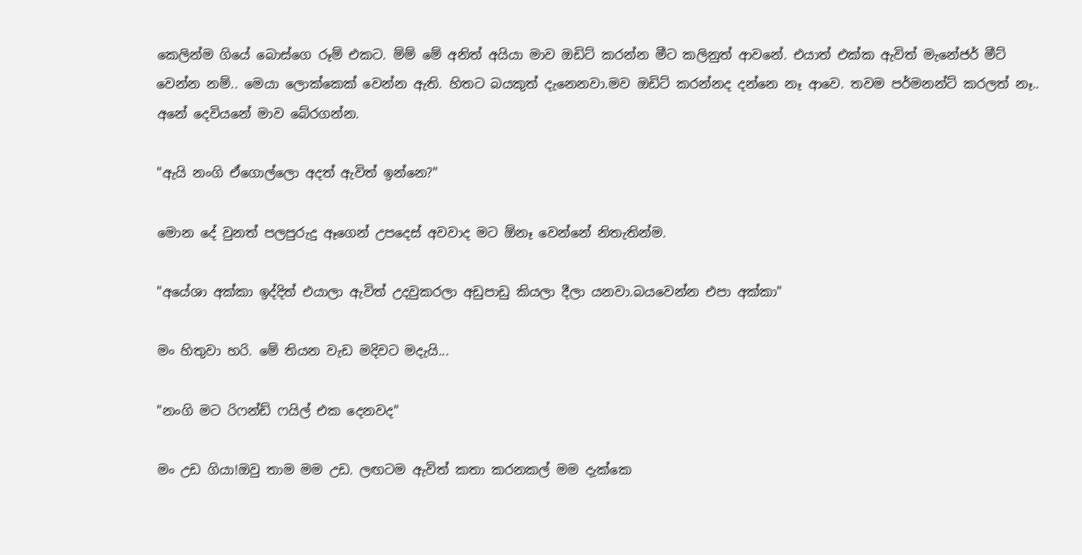කෙලින්ම ගියේ බොස්ගෙ රූම් එකට. ම්ම් මේ අනිත් අයියා මාව ඔඩිට් කරන්න මීට කලිනුත් ආවනේ. එයාත් එක්ක ඇවිත් මැනේජර් මීට් වෙන්න නම්.. මෙයා ලොක්කෙක් වෙන්න ඇති. හිතට බයකුත් දැනෙනවා.මව ඔඩිට් කරන්නද දන්නෙ නෑ ආවෙ. තවම පර්මනන්ට් කරලත් නෑ.. අනේ දෙවියනේ මාව බේරගන්න.

"ඇයි නංගි ඒගොල්ලො අදත් ඇවිත් ඉන්නෙ?"

මොන දේ වුනත් පලපුරුදු ඈගෙන් උපදෙස් අවවාද මට ඕනෑ වෙන්නේ නිතැතින්ම.

"අයේශා අක්කා ඉද්දිත් එයාලා ඇවිත් උදවුකරලා අඩුපාඩු කියලා දීලා යනවා.බයවෙන්න එපා අක්කා"

මං හිතුවා හරි. මේ තියන වැඩ මදිවට මදැයි...

"නංගි මට රිෆන්ඩ් ෆයිල් එක දෙනවද"

මං උඩ ගියා!ඔවු තාම මම උඩ. ලඟටම ඇවිත් කතා කරනකල් මම දැක්කෙ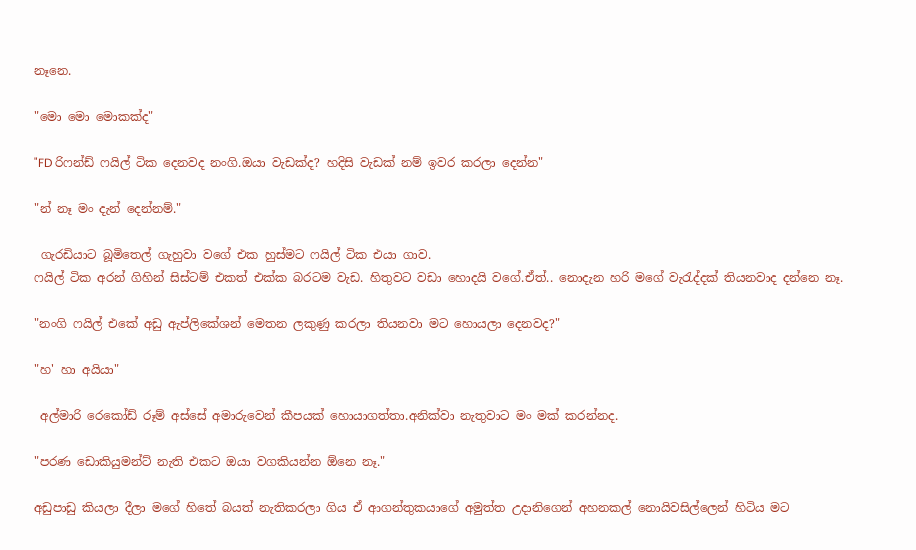නෑනෙ.

"මො මො මොකක්ද"

"FD රිෆන්ඩ් ෆයිල් ටික දෙනවද නංගි.ඔයා වැඩක්ද? හදිසි වැඩක් නම් ඉවර කරලා දෙන්න"

"න් නෑ මං දැන් දෙන්නම්."

 ගැරඩියාට බූමිතෙල් ගැහුවා වගේ එක හුස්මට ෆයිල් ටික එයා ගාව.
ෆයිල් ටික අරන් ගිහින් සිස්ටම් එකත් එක්ක බරටම වැඩ. හිතුවට වඩා හොදයි වගේ.ඒත්.. නොදැන හරි මගේ වැරැද්දක් තියනවාද දන්නෙ නෑ.

"නංගි ෆයිල් එකේ අඩු ඇප්ලිකේශන් මෙතන ලකුණු කරලා තියනවා මට හොයලා දෙනවද?"

"හ' හා අයියා"

 අල්මාරි රෙකෝඩ් රූම් අස්සේ අමාරුවෙන් කීපයක් හොයාගත්තා.අනික්වා නැතුවාට මං මක් කරන්නද.

"පරණ ඩොකියුමන්ට් නැති එකට ඔයා වගකියන්න ඕනෙ නෑ."

අඩුපාඩු කියලා දීලා මගේ හිතේ බයත් නැතිකරලා ගිය ඒ ආගන්තුකයාගේ අමුත්ත උදානිගෙන් අහනකල් නොයිවසිල්ලෙන් හිටිය මට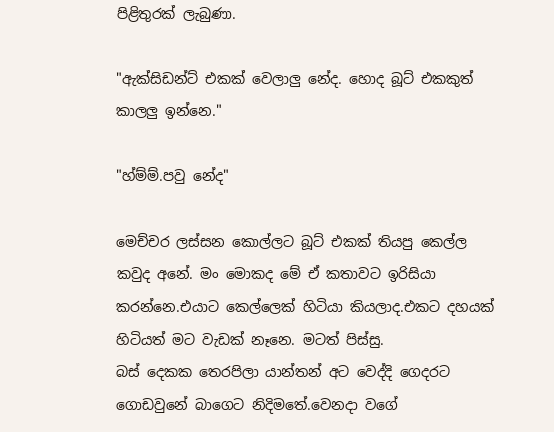පිළිතුරක් ලැබුණා.

"ඇක්සිඩන්ට් එකක් වෙලාලු නේද. හොද බූට් එකකුත් කාලලු ඉන්නෙ."

"හ්ම්ම්.පවු නේද"

මෙච්චර ලස්සන කොල්ලට බූට් එකක් තියපු කෙල්ල කවුද අනේ. මං මොකද මේ ඒ කතාවට ඉරිසියා කරන්නෙ.එයාට කෙල්ලෙක් හිටියා කියලාද.එකට දහයක් හිටියත් මට වැඩක් නෑනෙ. මටත් පිස්සු.
බස් දෙකක තෙරපිලා යාන්තන් අට වෙද්දි ගෙදරට ගොඩවුනේ බාගෙට නිදිමතේ.වෙනදා වගේ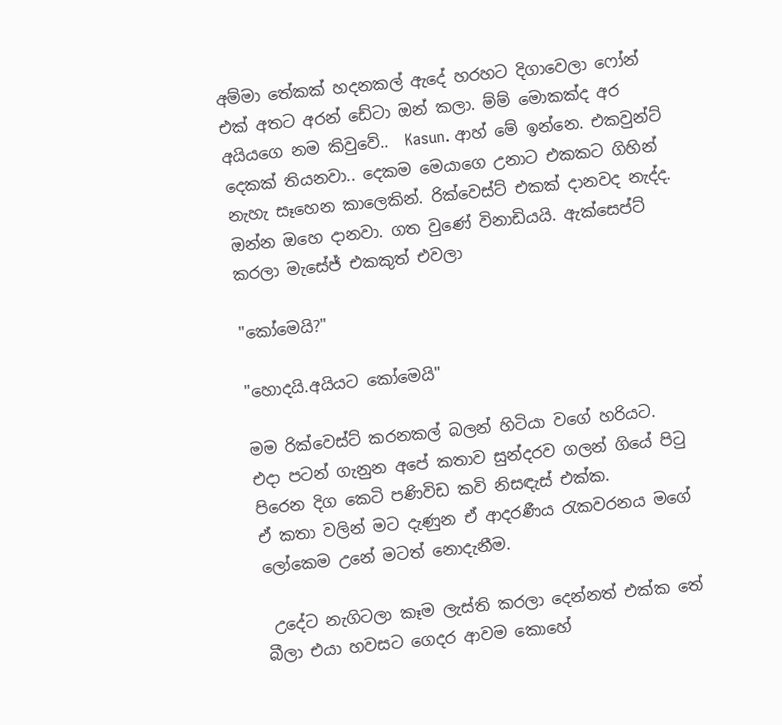අම්මා තේකක් හදනකල් ඇදේ හරහට දිගාවෙලා ෆෝන් එක් අතට අරන් ඩේටා ඔන් කලා. ම්ම් මොකක්ද අර අයියගෙ නම කිවුවේ..  Kasun. ආහ් මේ ඉන්නෙ. එකවුන්ට් දෙකක් තියනවා.. දෙකම මෙයාගෙ උනාට එකකට ගිහින් නැහැ සෑහෙන කාලෙකින්. රික්වෙස්ට් එකක් දානවද නැද්ද. ඔන්න ඔහෙ දානවා. ගත වුණේ විනාඩියයි. ඇක්සෙප්ට් කරලා මැසේජ් එකකුත් එවලා

"කෝමෙයි?"

"හොදයි.අයියට කෝමෙයි"

මම රික්වෙස්ට් කරනකල් බලන් හිටියා වගේ හරියට.
එදා පටන් ගැනුන අපේ කතාව සුන්දරව ගලන් ගියේ පිටු පිරෙන දිග කෙටි පණිවිඩ කවි නිසඳැස් එක්ක.
ඒ කතා වලින් මට දැණුන ඒ ආදරණීය රැකවරනය මගේ ලෝකෙම උනේ මටත් නොදැනීම.

 උදේට නැගිටලා කෑම ලැස්ති කරලා දෙන්නත් එක්ක තේ බීලා එයා හවසට ගෙදර ආවම කොහේ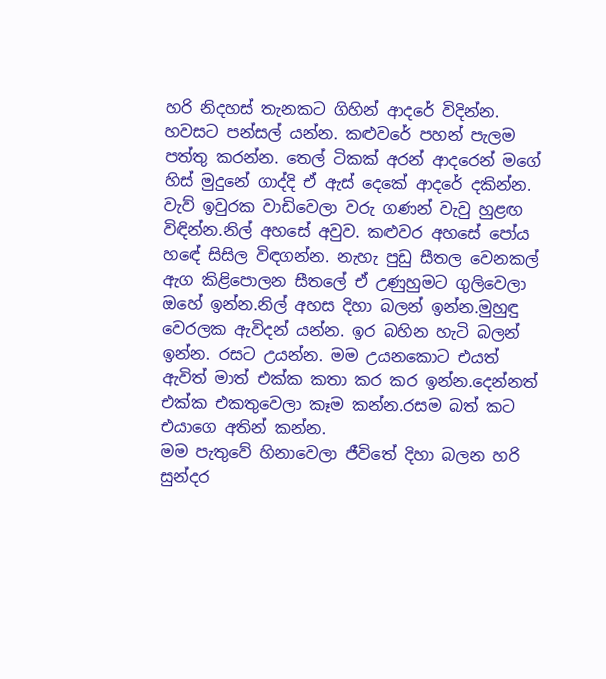හරි නිදහස් තැනකට ගිහින් ආදරේ විදින්න. හවසට පන්සල් යන්න. කළුවරේ පහන් පැලම පත්තු කරන්න. තෙල් ටිකක් අරන් ආදරෙන් මගේ හිස් මුදුනේ ගාද්දි ඒ ඇස් දෙකේ ආදරේ දකින්න. වැව් ඉවුරක වාඩිවෙලා වරු ගණන් වැවු හුළඟ විඳින්න.නිල් අහසේ අවුව. කළුවර අහසේ පෝය හඳේ සිසිල විඳගන්න. නැහැ පුඩු සීතල වෙනකල් ඇග කිළිපොලන සීතලේ ඒ උණුහුමට ගුලිවෙලා ඔහේ ඉන්න.නිල් අහස දිහා බලන් ඉන්න.මුහුඳු වෙරලක ඇවිදන් යන්න. ඉර බහින හැටි බලන් ඉන්න. රසට උයන්න. මම උයනකොට එයත් ඇවිත් මාත් එක්ක කතා කර කර ඉන්න.දෙන්නත් එක්ක එකතුවෙලා කෑම කන්න.රසම බත් කට එයාගෙ අතින් කන්න.
මම පැතුවේ හිනාවෙලා ජීවිතේ දිහා බලන හරි සුන්දර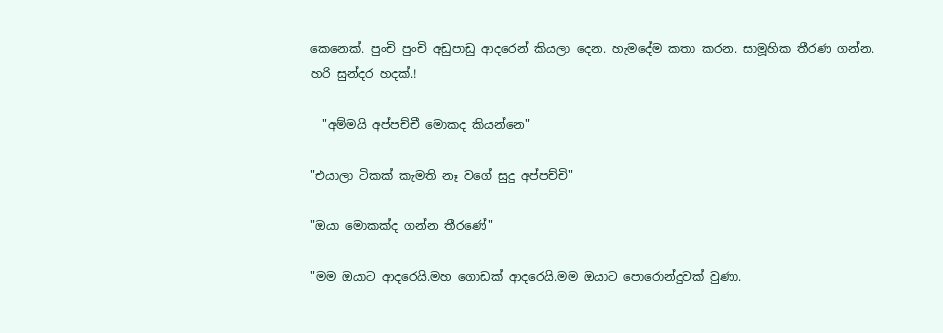කෙනෙක්. පුංචි පුංචි අඩුපාඩු ආදරෙන් කියලා දෙන. හැමදේම කතා කරන. සාමූහික තීරණ ගන්න. හරි සුන්දර හදක්.!

  "අම්මයි අප්පච්චී මොකද කියන්නෙ"

"එයාලා ටිකක් කැමති නෑ වගේ සුදු අප්පච්චි"

"ඔයා මොකක්ද ගන්න තීරණේ"

"මම ඔයාට ආදරෙයි.මහ ගොඩක් ආදරෙයි.මම ඔයාට පොරොන්දුවක් වුණා.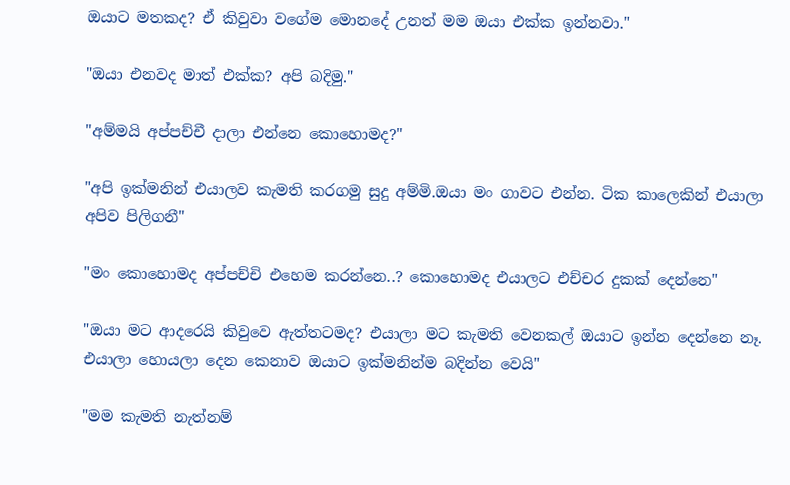ඔයාට මතකද? ඒ කිවුවා වගේම මොනදේ උනත් මම ඔයා එක්ක ඉන්නවා."

"ඔයා එනවද මාත් එක්ක? අපි බදිමු."

"අම්මයි අප්පච්චී දාලා එන්නෙ කොහොමද?"

"අපි ඉක්මනින් එයාලව කැමති කරගමු සුදු අම්මි.ඔයා මං ගාවට එන්න. ටික කාලෙකින් එයාලා අපිව පිලිගනී"

"මං කොහොමද අප්පච්චි එහෙම කරන්නෙ..? කොහොමද එයාලට එච්චර දුකක් දෙන්නෙ"

"ඔයා මට ආදරෙයි කිවුවෙ ඇත්තටමද? එයාලා මට කැමති වෙනකල් ඔයාට ඉන්න දෙන්නෙ නෑ. එයාලා හොයලා දෙන කෙනාව ඔයාට ඉක්මනින්ම බදින්න වෙයි"

"මම කැමති නැත්නම්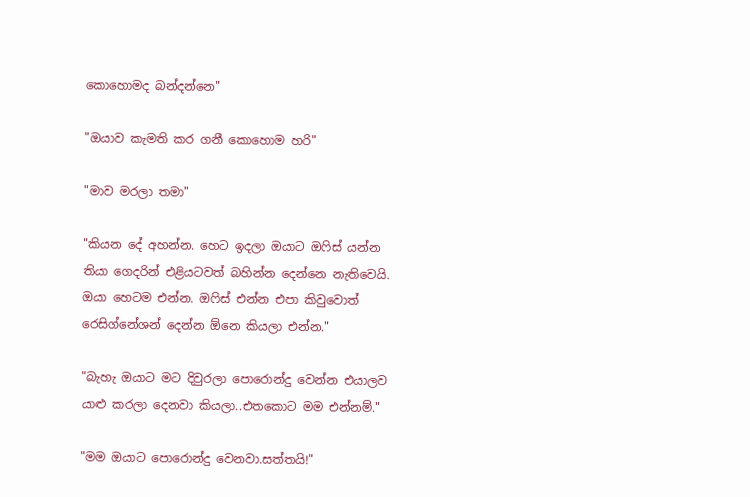කොහොමද බන්දන්නෙ"

"ඔයාව කැමති කර ගනී කොහොම හරි"

"මාව මරලා තමා"

"කියන දේ අහන්න. හෙට ඉදලා ඔයාට ඔෆිස් යන්න තියා ගෙදරින් එළියටවත් බහින්න දෙන්නෙ නැතිවෙයි. ඔයා හෙටම එන්න. ඔෆිස් එන්න එපා කිවුවොත් රෙසිග්නේශන් දෙන්න ඕනෙ කියලා එන්න."

"බැහැ ඔයාට මට දිවුරලා පොරොන්දු වෙන්න එයාලව යාළු කරලා දෙනවා කියලා..එතකොට මම එන්නම්."

"මම ඔයාට පොරොන්දු වෙනවා.සත්තයි!"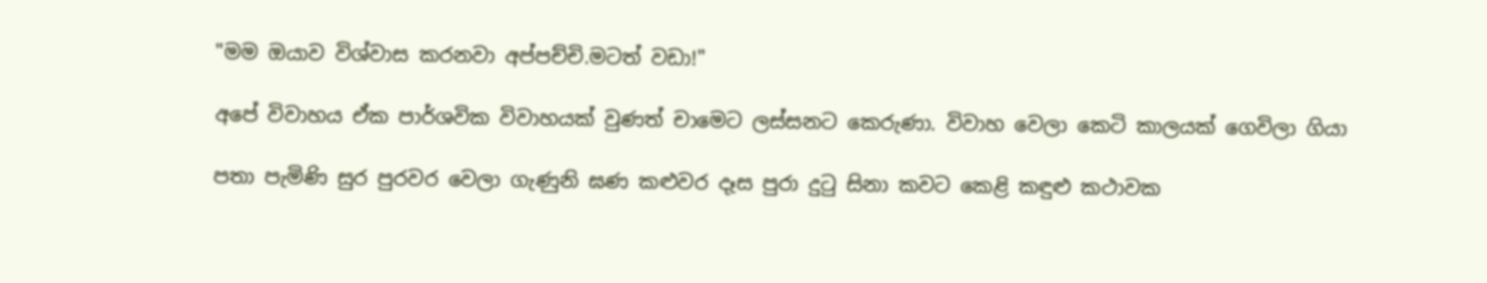"මම ඔයාව විශ්වාස කරනවා අප්පච්චි.මටත් වඩා!"

අපේ විවාහය ඒක පාර්ශවික විවාහයක් වුණත් චාමෙට ලස්සනට කෙරුණා. විවාහ වෙලා කෙටි කාලයක් ගෙවිලා ගියා

පතා පැමිණි සුර පුරවර වෙලා ගැණුනි ඝණ කළුවර දෑස පුරා දුටු සිනා කවට කෙළි කඳුළු කථාවක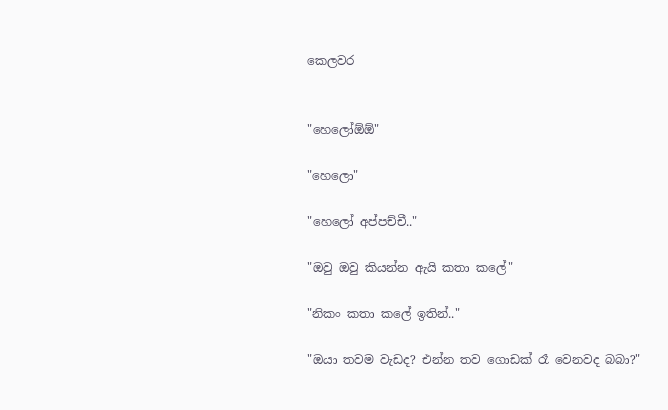කෙලවර


"හෙලෝඕඕ"

"හෙලො"

"හෙලෝ අප්පච්චී.."

"ඔවු ඔවු කියන්න ඇයි කතා කලේ"

"නිකං කතා කලේ ඉතින්.."

"ඔයා තවම වැඩද? එන්න තව ගොඩක් රෑ වෙනවද බබා?"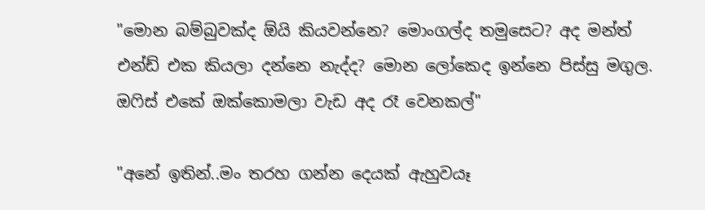"මොන බම්බුවක්ද ඕයි කියවන්නෙ? මොංගල්ද තමුසෙට? අද මන්ත් එන්ඩ් එක කියලා දන්නෙ නැද්ද? මොන ලෝකෙද ඉන්නෙ පිස්සු මගුල.
ඔෆිස් එකේ ඔක්කොමලා වැඩ අද රෑ වෙනකල්"

"අනේ ඉතින්..මං තරහ ගන්න දෙයක් ඇහුවයෑ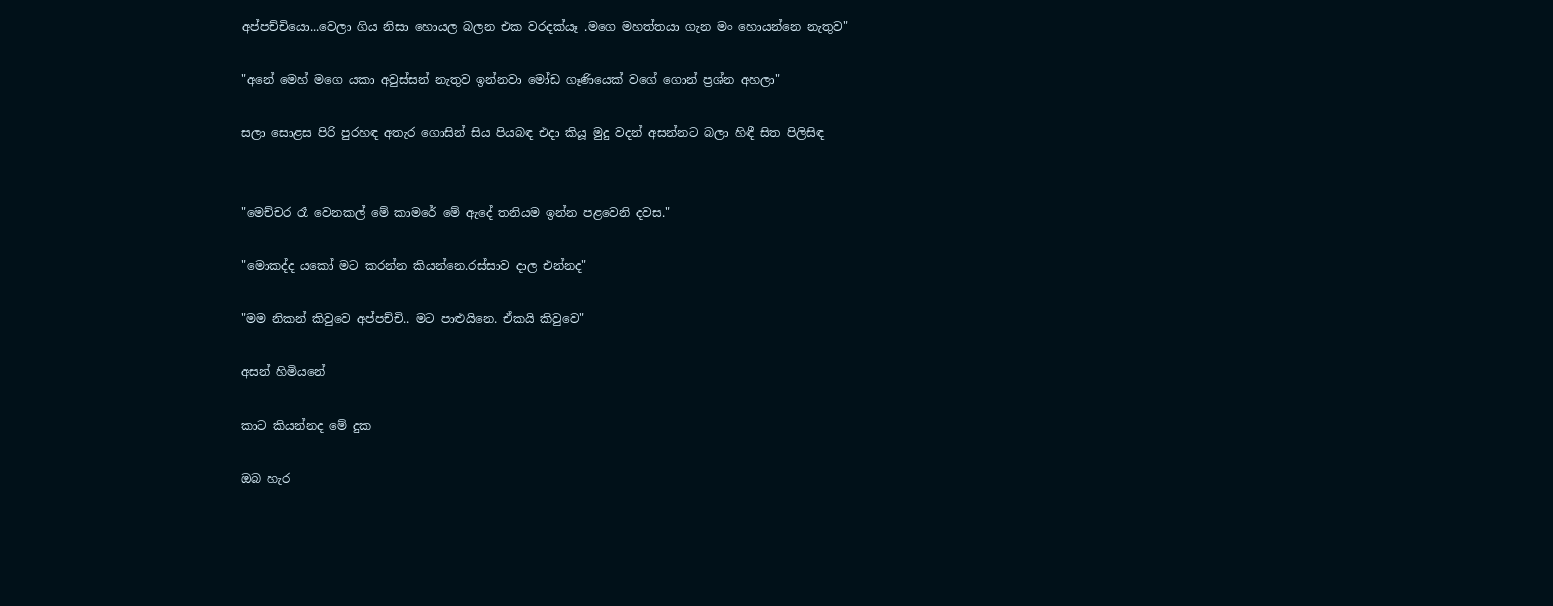අප්පච්චියො...වෙලා ගිය නිසා හොයල බලන එක වරදක්යෑ .මගෙ මහත්තයා ගැන මං හොයන්නෙ නැතුව"

"අනේ මෙහ් මගෙ යකා අවුස්සන් නැතුව ඉන්නවා මෝඩ ගෑණියෙක් වගේ ගොන් ප්‍රශ්න අහලා"

සලා සොළස පිරි පුරහඳ අතැර ගොසින් සිය පියබඳ එදා කියූ මුදු වදන් අසන්නට බලා හිඳී සිත පිලිසිඳ


"මෙච්චර රෑ වෙනකල් මේ කාමරේ මේ ඇදේ තනියම ඉන්න පළවෙනි දවස."

"මොකද්ද යකෝ මට කරන්න කියන්නෙ.රස්සාව දාල එන්නද"

"මම නිකන් කිවුවෙ අප්පච්චි.. මට පාළුයිනෙ. ඒකයි කිවුවෙ"

අසන් හිමියනේ

කාට කියන්නද මේ දුක

ඔබ හැර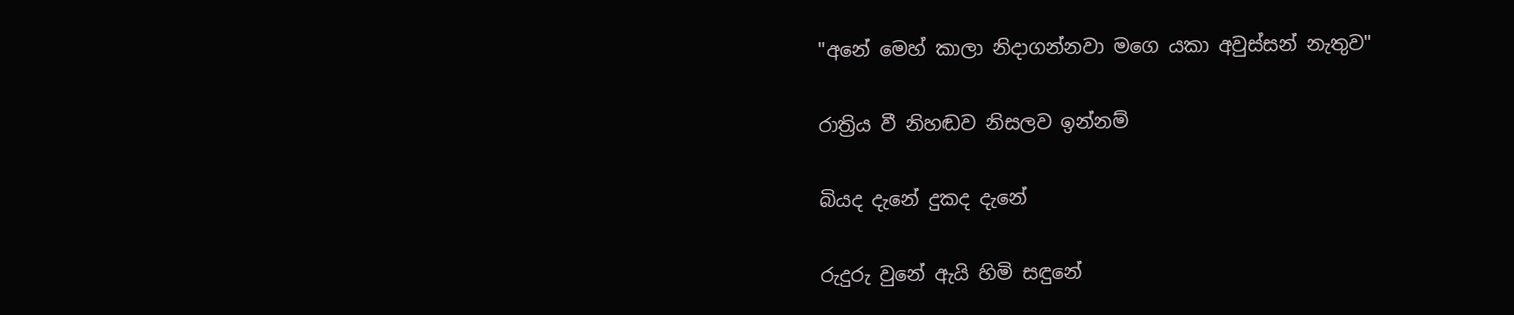"අනේ මෙහ් කාලා නිදාගන්නවා මගෙ යකා අවුස්සන් නැතුව"

රාත්‍රිය වී නිහඬව නිසලව ඉන්නම්

බියද දැනේ දුකද දැනේ

රුදුරු වුනේ ඇයි හිමි සඳුනේ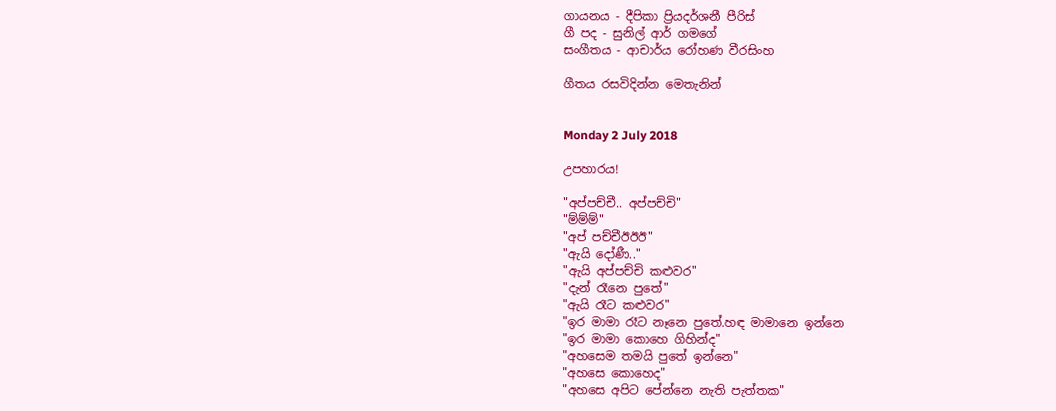ගායනය - දීපිකා ප්‍රියදර්ශනී පීරිස්
ගී පද - සුනිල් ආර් ගමගේ
සංගීතය - ආචාර්ය රෝහණ වීරසිංහ

ගීතය ‍රසවිදින්න මෙතැනින්


Monday 2 July 2018

උපහාරය!

"අප්පච්චී.. අප්පච්චි"
"ම්ම්ම්"
"අප් පච්චීඊඊඊ"
"ඇයි දෝණී.."
"ඇයි අප්පච්චි කළුවර"
"දැන් රෑනෙ පුතේ"
"ඇයි රෑට කළුවර"
"ඉර මාමා රෑට නෑනෙ පුතේ.හඳ මාමානෙ ඉන්නෙ
"ඉර මාමා කොහෙ ගිහින්ද"
"අහසෙම තමයි පුතේ ඉන්නෙ"
"අහසෙ කොහෙද"
"අහසෙ අපිට පේන්නෙ නැති පැත්තක"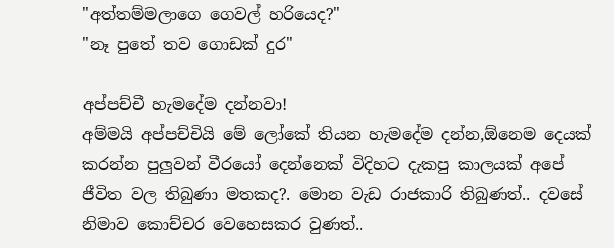"අත්තම්මලාගෙ ගෙවල් හරියෙද?"
"නෑ පුතේ තව ගොඩක් දුර"

අප්පච්චී හැමදේම දන්නවා!
අම්මයි අප්පච්චියි මේ ලෝකේ තියන හැමදේම දන්න,ඕනෙම දෙයක් කරන්න පුලුවන් වීරයෝ දෙන්නෙක් විදිහට දැකපු කාලයක් අපේ ජීවිත වල තිබුණා මතකද?. මොන වැඩ රාජකාරි තිබුණත්.. දවසේ නිමාව කොච්චර වෙහෙසකර වුණත්..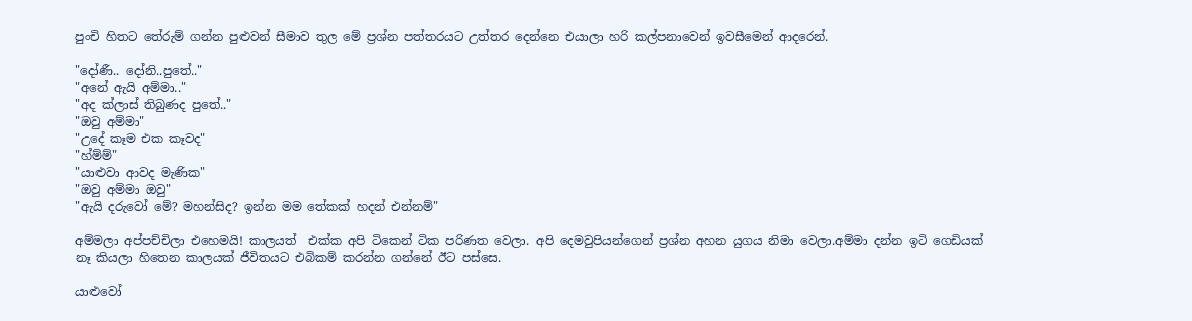පුංචි හිතට තේරුම් ගන්න පුළුවන් සීමාව තුල මේ ප්‍රශ්න පත්තරයට උත්තර දෙන්නෙ එයාලා හරි කල්පනාවෙන් ඉවසීමෙන් ආදරෙන්.

"දෝණී.. දෝනි..පුතේ.."
"අනේ ඇයි අම්මා.."
"අද ක්ලාස් තිබුණද පුතේ.."
"ඔවු අම්මා"
"උදේ කෑම එක කෑවද"
"හ්ම්ම්"
"යාළුවා ආවද මැණික"
"ඔවු අම්මා ඔවු"
"ඇයි දරුවෝ මේ? මහන්සිද? ඉන්න මම තේකක් හදන් එන්නම්"

අම්මලා අප්පච්චිලා එහෙමයි! කාලයත්  එක්ක අපි ටිකෙන් ටික පරිණත වෙලා. අපි දෙමවුපියන්ගෙන් ප්‍රශ්න අහන යුගය නිමා වෙලා.අම්මා දන්න ඉටි ගෙඩියක් නෑ කියලා හිතෙන කාලයක් ජීවිතයට එබිකම් කරන්න ගන්නේ ඊට පස්සෙ.

යාළුවෝ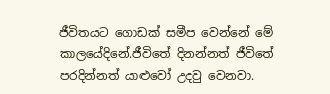ජීවිතයට ගොඩක් සමීප වෙන්නේ මේ කාලයේදිනේ.ජීවිතේ දිනන්නත් ජීවිතේ පරදින්නත් යාළුවෝ උදවු වෙනවා.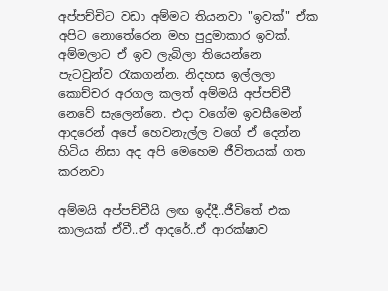අප්පච්චිට වඩා අම්මට තියනවා "ඉවක්" ඒක අපිට නොතේරෙන මහ පුදුමාකාර ඉවක්. අම්මලාට ඒ ඉව ලැබිලා තියෙන්නෙ පැටවුන්ව රැකගන්න. නිදහස ඉල්ලලා කොච්චර අරගල කලත් අම්මයි අප්පච්චී නෙවේ සැලෙන්නෙ. එදා වගේම ඉවසීමෙන් ආදරෙන් අපේ හෙවනැල්ල වගේ ඒ දෙන්න හිටිය නිසා අද අපි මෙහෙම ජීවිතයක් ගත කරනවා

අම්මයි අප්පච්චීයි ලඟ ඉද්දී..ජීවිතේ එක කාලයක් ඒවී..ඒ ආදරේ..ඒ ආරක්ෂාව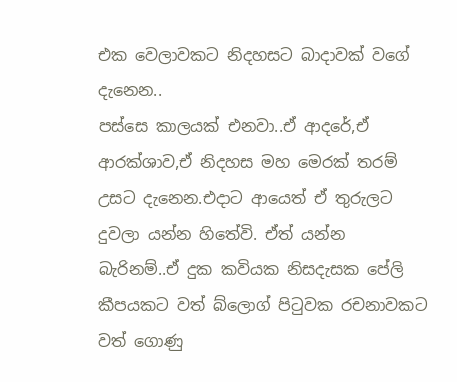එක වෙලාවකට නිදහසට බාදාවක් වගේ දැනෙන..
පස්සෙ කාලයක් එනවා..ඒ ආදරේ,ඒ ආරක්ශාව,ඒ නිදහස මහ මෙරක් තරම් උසට දැනෙන.එදාට ආයෙත් ඒ තුරුලට දුවලා යන්න හිතේවි. ඒත් යන්න බැරිනම්..ඒ දුක කවියක නිසදැසක පේලි කීපයකට වත් බ්ලොග් පිටුවක රචනාවකට වත් ගොණු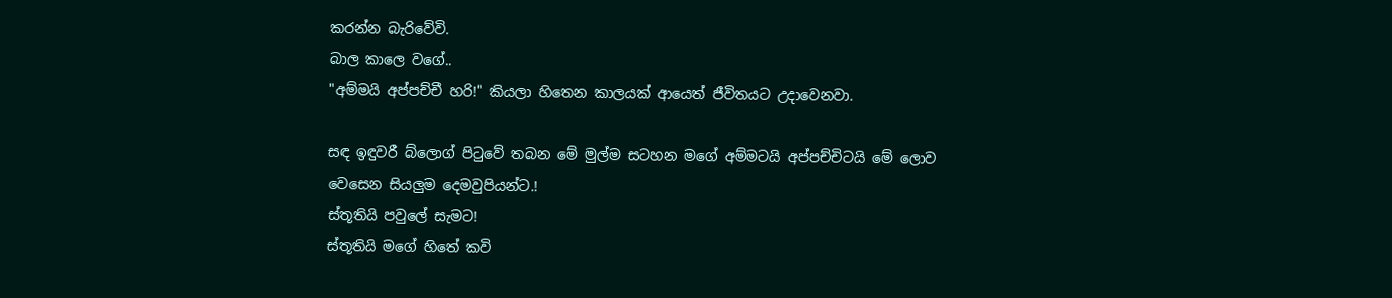කරන්න බැරිවේවි.
බාල කාලෙ වගේ..
"අම්මයි අප්පච්චී හරි!" කියලා හිතෙන කාලයක් ආයෙත් ජීවිතයට උදාවෙනවා.

සඳ ඉඳුවරී බ්ලොග් පිටුවේ තබන මේ මුල්ම සටහන මගේ අම්මටයි අප්පච්චිටයි මේ ලොව වෙසෙන සියලුම දෙමවුපියන්ට.!
ස්තූතියි පවුලේ සැමට!
ස්තූතියි මගේ හිතේ කවි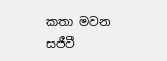කතා මවන සජීවී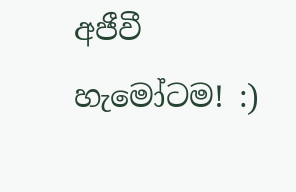අජීවී හැමෝටම! :)